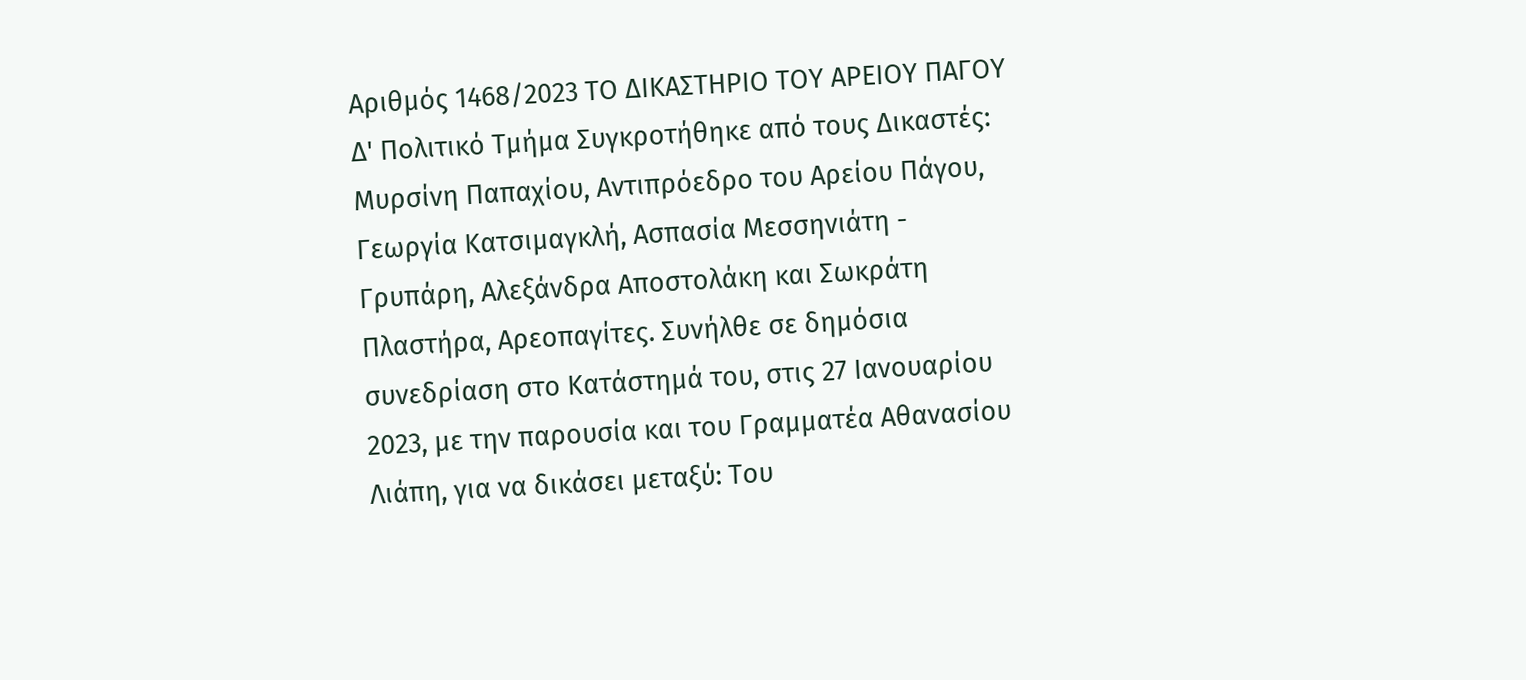Αριθμός 1468/2023 ΤΟ ΔΙΚΑΣΤΗΡΙΟ ΤΟΥ ΑΡΕΙΟΥ ΠΑΓΟΥ Δ' Πολιτικό Τμήμα Συγκροτήθηκε από τους Δικαστές: Μυρσίνη Παπαχίου, Αντιπρόεδρο του Αρείου Πάγου, Γεωργία Κατσιμαγκλή, Ασπασία Μεσσηνιάτη - Γρυπάρη, Αλεξάνδρα Αποστολάκη και Σωκράτη Πλαστήρα, Αρεοπαγίτες. Συνήλθε σε δημόσια συνεδρίαση στο Κατάστημά του, στις 27 Ιανουαρίου 2023, με την παρουσία και του Γραμματέα Αθανασίου Λιάπη, για να δικάσει μεταξύ: Του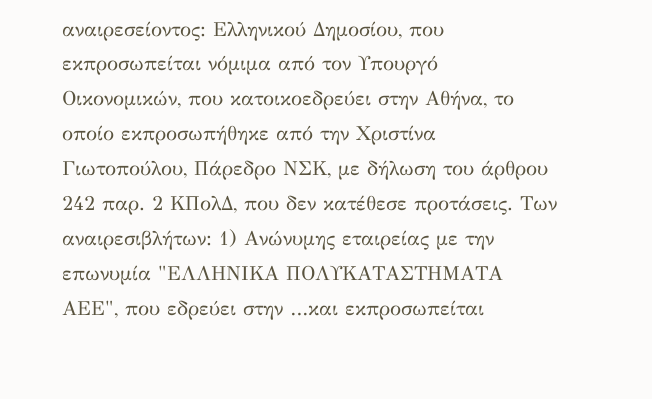αναιρεσείοντος: Ελληνικού Δημοσίου, που εκπροσωπείται νόμιμα από τον Υπουργό Οικονομικών, που κατοικοεδρεύει στην Αθήνα, το οποίο εκπροσωπήθηκε από την Χριστίνα Γιωτοπούλου, Πάρεδρο ΝΣΚ, με δήλωση του άρθρου 242 παρ. 2 ΚΠολΔ, που δεν κατέθεσε προτάσεις. Των αναιρεσιβλήτων: 1) Ανώνυμης εταιρείας με την επωνυμία "ΕΛΛΗΝΙΚΑ ΠΟΛΥΚΑΤΑΣΤΗΜΑΤΑ ΑΕΕ", που εδρεύει στην …και εκπροσωπείται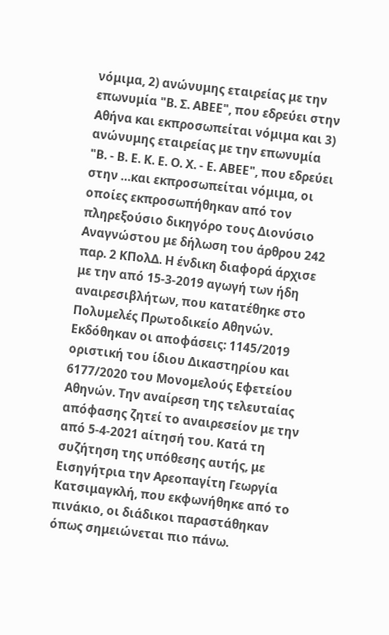νόμιμα, 2) ανώνυμης εταιρείας με την επωνυμία "Β. Σ. ΑΒΕΕ", που εδρεύει στην Αθήνα και εκπροσωπείται νόμιμα και 3) ανώνυμης εταιρείας με την επωνυμία "Β. - Β. Ε. Κ. Ε. Ο. Χ. - Ε. ΑΒΕΕ", που εδρεύει στην …και εκπροσωπείται νόμιμα, οι οποίες εκπροσωπήθηκαν από τον πληρεξούσιο δικηγόρο τους Διονύσιο Αναγνώστου με δήλωση του άρθρου 242 παρ. 2 ΚΠολΔ. Η ένδικη διαφορά άρχισε με την από 15-3-2019 αγωγή των ήδη αναιρεσιβλήτων, που κατατέθηκε στο Πολυμελές Πρωτοδικείο Αθηνών. Εκδόθηκαν οι αποφάσεις: 1145/2019 οριστική του ίδιου Δικαστηρίου και 6177/2020 του Μονομελούς Εφετείου Αθηνών. Την αναίρεση της τελευταίας απόφασης ζητεί το αναιρεσείον με την από 5-4-2021 αίτησή του. Κατά τη συζήτηση της υπόθεσης αυτής, με Εισηγήτρια την Αρεοπαγίτη Γεωργία Κατσιμαγκλή, που εκφωνήθηκε από το πινάκιο, οι διάδικοι παραστάθηκαν όπως σημειώνεται πιο πάνω.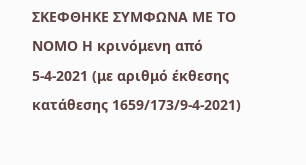ΣΚΕΦΘΗΚΕ ΣΥΜΦΩΝΑ ΜΕ ΤΟ ΝΟΜΟ Η κρινόμενη από 5-4-2021 (με αριθμό έκθεσης κατάθεσης 1659/173/9-4-2021)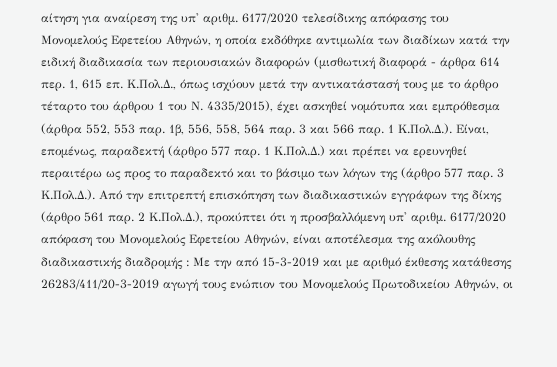αίτηση για αναίρεση της υπ' αριθμ. 6177/2020 τελεσίδικης απόφασης του Μονομελούς Εφετείου Αθηνών, η οποία εκδόθηκε αντιμωλία των διαδίκων κατά την ειδική διαδικασία των περιουσιακών διαφορών (μισθωτική διαφορά - άρθρα 614 περ. 1, 615 επ. Κ.Πολ.Δ., όπως ισχύουν μετά την αντικατάστασή τους με το άρθρο τέταρτο του άρθρου 1 του Ν. 4335/2015), έχει ασκηθεί νομότυπα και εμπρόθεσμα (άρθρα 552, 553 παρ. 1β, 556, 558, 564 παρ. 3 και 566 παρ. 1 Κ.Πολ.Δ.). Είναι, επομένως, παραδεκτή (άρθρο 577 παρ. 1 Κ.Πολ.Δ.) και πρέπει να ερευνηθεί περαιτέρω ως προς το παραδεκτό και το βάσιμο των λόγων της (άρθρο 577 παρ. 3 Κ.Πολ.Δ.). Από την επιτρεπτή επισκόπηση των διαδικαστικών εγγράφων της δίκης (άρθρο 561 παρ. 2 Κ.Πολ.Δ.), προκύπτει ότι η προσβαλλόμενη υπ' αριθμ. 6177/2020 απόφαση του Μονομελούς Εφετείου Αθηνών, είναι αποτέλεσμα της ακόλουθης διαδικαστικής διαδρομής : Με την από 15-3-2019 και με αριθμό έκθεσης κατάθεσης 26283/411/20-3-2019 αγωγή τους ενώπιον του Μονομελούς Πρωτοδικείου Αθηνών, οι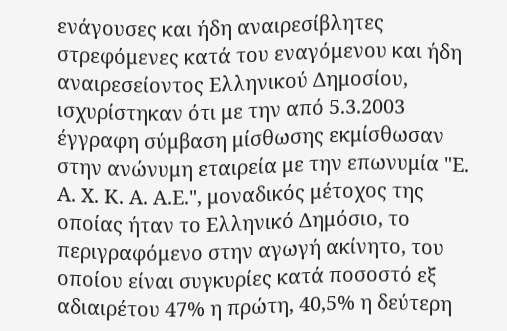ενάγουσες και ήδη αναιρεσίβλητες στρεφόμενες κατά του εναγόμενου και ήδη αναιρεσείοντος Ελληνικού Δημοσίου, ισχυρίστηκαν ότι με την από 5.3.2003 έγγραφη σύμβαση μίσθωσης εκμίσθωσαν στην ανώνυμη εταιρεία με την επωνυμία "Ε. Α. Χ. Κ. Α. Α.Ε.", μοναδικός μέτοχος της οποίας ήταν το Ελληνικό Δημόσιο, το περιγραφόμενο στην αγωγή ακίνητο, του οποίου είναι συγκυρίες κατά ποσοστό εξ αδιαιρέτου 47% η πρώτη, 40,5% η δεύτερη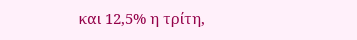και 12,5% η τρίτη,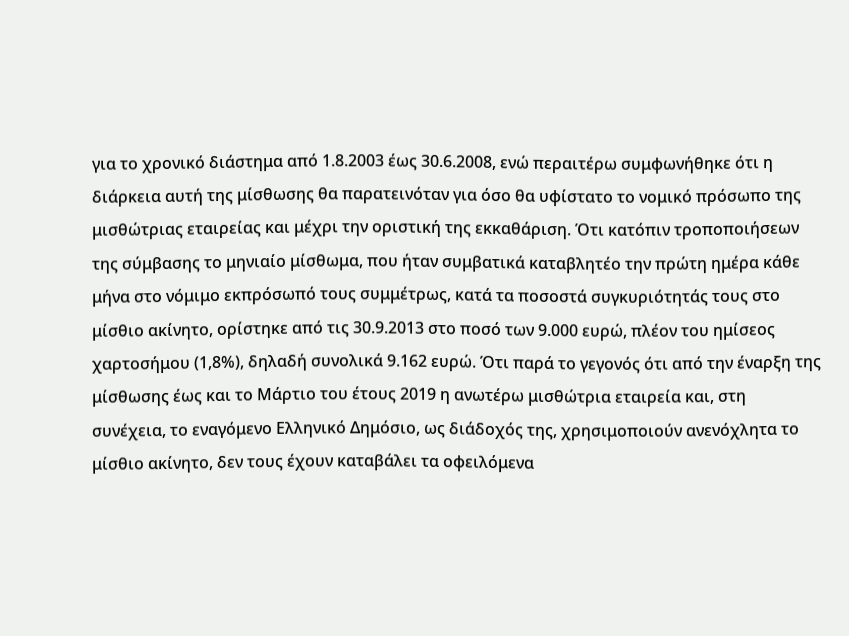για το χρονικό διάστημα από 1.8.2003 έως 30.6.2008, ενώ περαιτέρω συμφωνήθηκε ότι η διάρκεια αυτή της μίσθωσης θα παρατεινόταν για όσο θα υφίστατο το νομικό πρόσωπο της μισθώτριας εταιρείας και μέχρι την οριστική της εκκαθάριση. Ότι κατόπιν τροποποιήσεων της σύμβασης το μηνιαίο μίσθωμα, που ήταν συμβατικά καταβλητέο την πρώτη ημέρα κάθε μήνα στο νόμιμο εκπρόσωπό τους συμμέτρως, κατά τα ποσοστά συγκυριότητάς τους στο μίσθιο ακίνητο, ορίστηκε από τις 30.9.2013 στο ποσό των 9.000 ευρώ, πλέον του ημίσεος χαρτοσήμου (1,8%), δηλαδή συνολικά 9.162 ευρώ. Ότι παρά το γεγονός ότι από την έναρξη της μίσθωσης έως και το Μάρτιο του έτους 2019 η ανωτέρω μισθώτρια εταιρεία και, στη συνέχεια, το εναγόμενο Ελληνικό Δημόσιο, ως διάδοχός της, χρησιμοποιούν ανενόχλητα το μίσθιο ακίνητο, δεν τους έχουν καταβάλει τα οφειλόμενα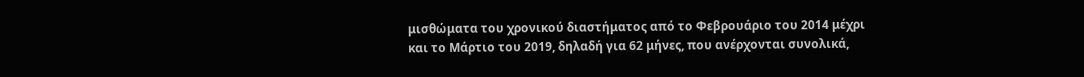μισθώματα του χρονικού διαστήματος από το Φεβρουάριο του 2014 μέχρι και το Μάρτιο του 2019, δηλαδή για 62 μήνες, που ανέρχονται συνολικά,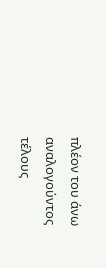πλέον του άνω αναλογούντος τέλους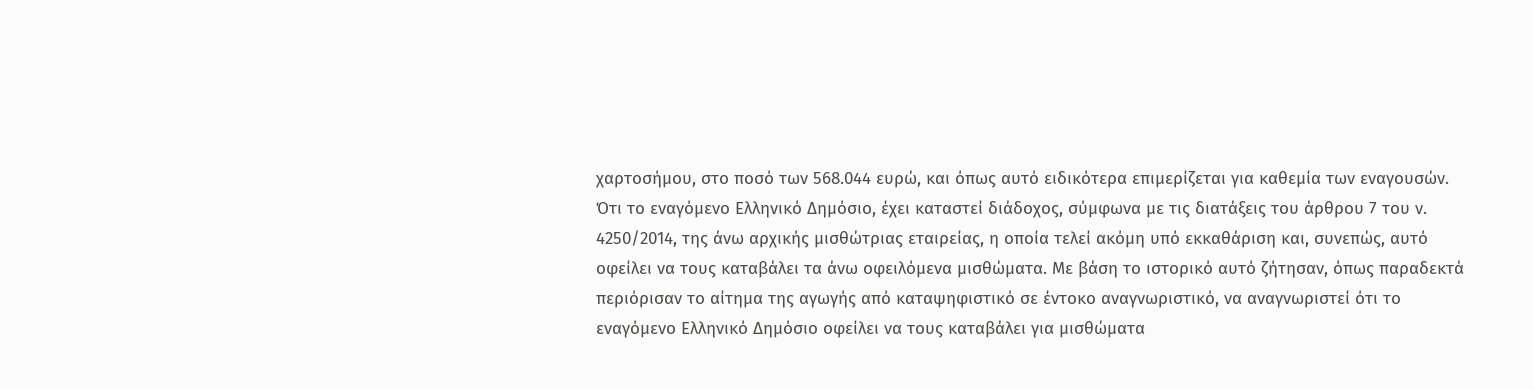χαρτοσήμου, στο ποσό των 568.044 ευρώ, και όπως αυτό ειδικότερα επιμερίζεται για καθεμία των εναγουσών. Ότι το εναγόμενο Ελληνικό Δημόσιο, έχει καταστεί διάδοχος, σύμφωνα με τις διατάξεις του άρθρου 7 του ν. 4250/2014, της άνω αρχικής μισθώτριας εταιρείας, η οποία τελεί ακόμη υπό εκκαθάριση και, συνεπώς, αυτό οφείλει να τους καταβάλει τα άνω οφειλόμενα μισθώματα. Με βάση το ιστορικό αυτό ζήτησαν, όπως παραδεκτά περιόρισαν το αίτημα της αγωγής από καταψηφιστικό σε έντοκο αναγνωριστικό, να αναγνωριστεί ότι το εναγόμενο Ελληνικό Δημόσιο οφείλει να τους καταβάλει για μισθώματα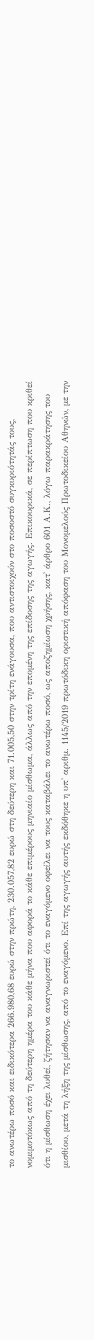το ανωτέρω ποσό και ειδικότερα 266.980,68 ευρώ στην πρώτη, 230.057,82 ευρώ στη δεύτερη και 71.005,50 στην τρίτη ενάγουσα, που αντιστοιχούν στο ποσοστό συγκυριότητάς τους, νομιμοτόκως από τη δεύτερη ημέρα του κάθε μήνα που αφορά το κάθε επιμέρους μηνιαίο μίσθωμα, άλλως από την επομένη της επίδοσης της αγωγής. Επικουρικά, σε περίπτωση που κριθεί ότι η μίσθωση έχει λυθεί, ζήτησαν να αναγνωριστεί ότι το εναγόμενο οφείλει να τους καταβάλει το ανωτέρω ποσό, ως αποζημίωση χρήσης, κατ' άρθρο 601 Α.Κ., λόγω παρακράτησης του μισθίου, μετά τη λήξη της μίσθωσης, από το εναγόμενο. Επί της αγωγής αυτής εκδόθηκε η υπ' αριθμ. 1145/2019 πρωτόδικη οριστική απόφαση του Μονομελούς Πρωτοδικείου Αθηνών, με την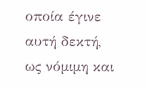οποία έγινε αυτή δεκτή, ως νόμιμη και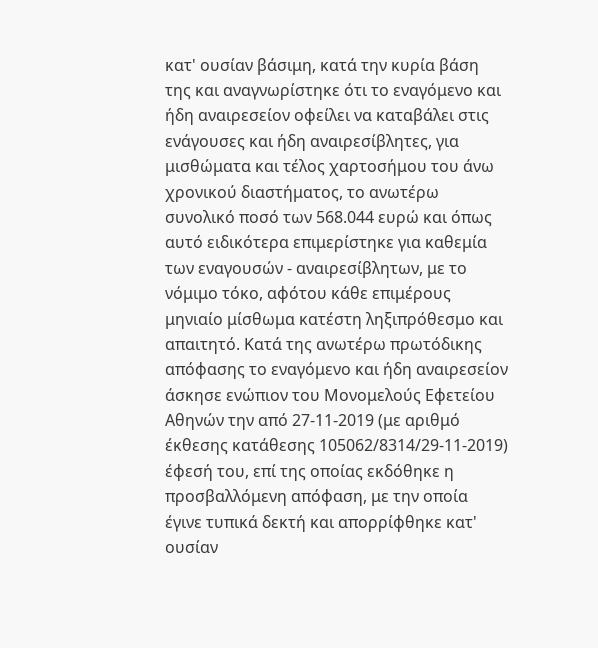κατ' ουσίαν βάσιμη, κατά την κυρία βάση της και αναγνωρίστηκε ότι το εναγόμενο και ήδη αναιρεσείον οφείλει να καταβάλει στις ενάγουσες και ήδη αναιρεσίβλητες, για μισθώματα και τέλος χαρτοσήμου του άνω χρονικού διαστήματος, το ανωτέρω συνολικό ποσό των 568.044 ευρώ και όπως αυτό ειδικότερα επιμερίστηκε για καθεμία των εναγουσών - αναιρεσίβλητων, με το νόμιμο τόκο, αφότου κάθε επιμέρους μηνιαίο μίσθωμα κατέστη ληξιπρόθεσμο και απαιτητό. Κατά της ανωτέρω πρωτόδικης απόφασης το εναγόμενο και ήδη αναιρεσείον άσκησε ενώπιον του Μονομελούς Εφετείου Αθηνών την από 27-11-2019 (με αριθμό έκθεσης κατάθεσης 105062/8314/29-11-2019) έφεσή του, επί της οποίας εκδόθηκε η προσβαλλόμενη απόφαση, με την οποία έγινε τυπικά δεκτή και απορρίφθηκε κατ' ουσίαν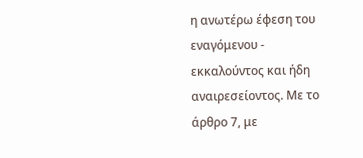η ανωτέρω έφεση του εναγόμενου - εκκαλούντος και ήδη αναιρεσείοντος. Με το άρθρο 7, με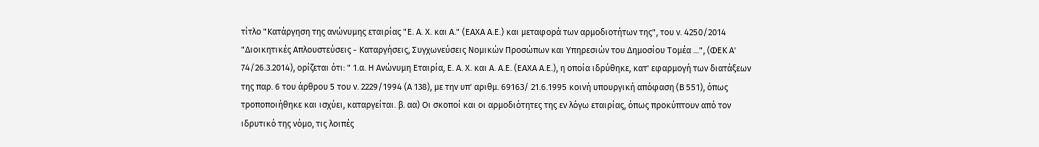τίτλο "Κατάργηση της ανώνυμης εταιρίας "Ε. Α. Χ. και Α." (ΕΑΧΑ Α.Ε.) και μεταφορά των αρμοδιοτήτων της", του ν. 4250/2014 "Διοικητικές Απλουστεύσεις - Καταργήσεις, Συγχωνεύσεις Νομικών Προσώπων και Υπηρεσιών του Δημοσίου Τομέα ...", (ΦΕΚ Α' 74/26.3.2014), ορίζεται ότι: " 1.α. Η Ανώνυμη Εταιρία, Ε. Α. Χ. και Α. Α.Ε. (ΕΑΧΑ Α.Ε.), η οποία ιδρύθηκε, κατ' εφαρμογή των διατάξεων της παρ. 6 του άρθρου 5 του ν. 2229/1994 (Α 138), με την υπ' αριθμ. 69163/ 21.6.1995 κοινή υπουργική απόφαση (Β 551), όπως τροποποιήθηκε και ισχύει, καταργείται. β. αα) Οι σκοποί και οι αρμοδιότητες της εν λόγω εταιρίας, όπως προκύπτουν από τον ιδρυτικό της νόμο, τις λοιπές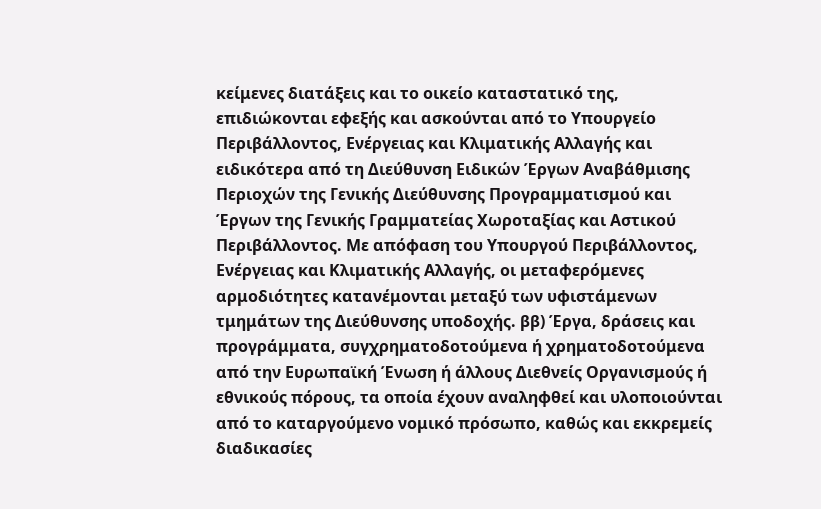κείμενες διατάξεις και το οικείο καταστατικό της, επιδιώκονται εφεξής και ασκούνται από το Υπουργείο Περιβάλλοντος, Ενέργειας και Κλιματικής Αλλαγής και ειδικότερα από τη Διεύθυνση Ειδικών Έργων Αναβάθμισης Περιοχών της Γενικής Διεύθυνσης Προγραμματισμού και Έργων της Γενικής Γραμματείας Χωροταξίας και Αστικού Περιβάλλοντος. Με απόφαση του Υπουργού Περιβάλλοντος, Ενέργειας και Κλιματικής Αλλαγής, οι μεταφερόμενες αρμοδιότητες κατανέμονται μεταξύ των υφιστάμενων τμημάτων της Διεύθυνσης υποδοχής. ββ) Έργα, δράσεις και προγράμματα, συγχρηματοδοτούμενα ή χρηματοδοτούμενα από την Ευρωπαϊκή Ένωση ή άλλους Διεθνείς Οργανισμούς ή εθνικούς πόρους, τα οποία έχουν αναληφθεί και υλοποιούνται από το καταργούμενο νομικό πρόσωπο, καθώς και εκκρεμείς διαδικασίες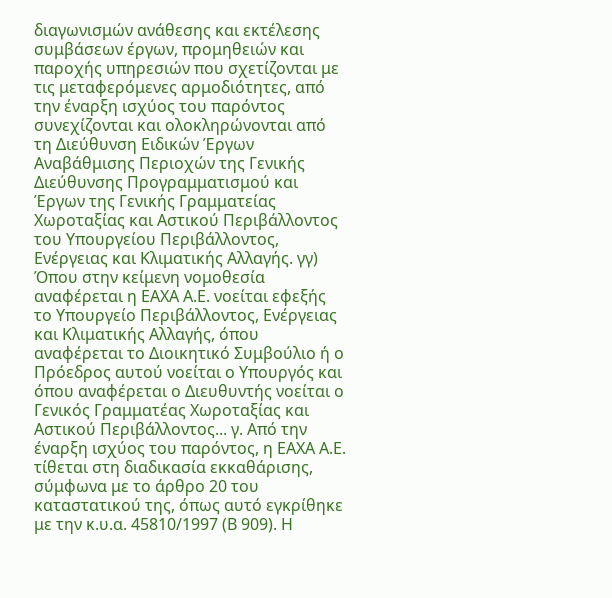διαγωνισμών ανάθεσης και εκτέλεσης συμβάσεων έργων, προμηθειών και παροχής υπηρεσιών που σχετίζονται με τις μεταφερόμενες αρμοδιότητες, από την έναρξη ισχύος του παρόντος συνεχίζονται και ολοκληρώνονται από τη Διεύθυνση Ειδικών Έργων Αναβάθμισης Περιοχών της Γενικής Διεύθυνσης Προγραμματισμού και Έργων της Γενικής Γραμματείας Χωροταξίας και Αστικού Περιβάλλοντος του Υπουργείου Περιβάλλοντος, Ενέργειας και Κλιματικής Αλλαγής. γγ) Όπου στην κείμενη νομοθεσία αναφέρεται η ΕΑΧΑ Α.Ε. νοείται εφεξής το Υπουργείο Περιβάλλοντος, Ενέργειας και Κλιματικής Αλλαγής, όπου αναφέρεται το Διοικητικό Συμβούλιο ή ο Πρόεδρος αυτού νοείται ο Υπουργός και όπου αναφέρεται ο Διευθυντής νοείται ο Γενικός Γραμματέας Χωροταξίας και Αστικού Περιβάλλοντος... γ. Από την έναρξη ισχύος του παρόντος, η ΕΑΧΑ Α.Ε. τίθεται στη διαδικασία εκκαθάρισης, σύμφωνα με το άρθρο 20 του καταστατικού της, όπως αυτό εγκρίθηκε με την κ.υ.α. 45810/1997 (Β 909). Η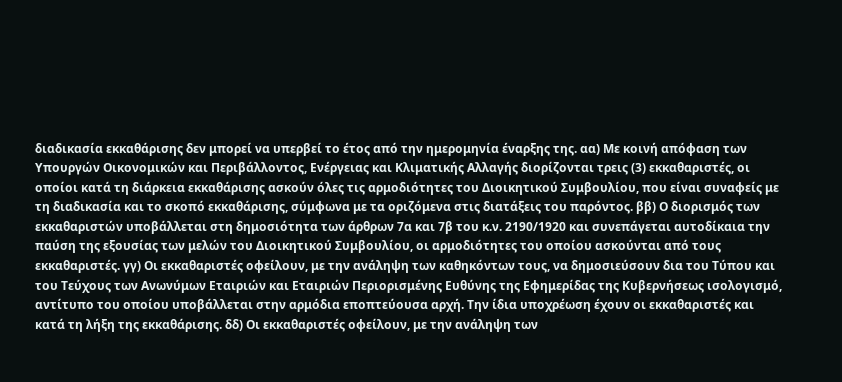διαδικασία εκκαθάρισης δεν μπορεί να υπερβεί το έτος από την ημερομηνία έναρξης της. αα) Με κοινή απόφαση των Υπουργών Οικονομικών και Περιβάλλοντος, Ενέργειας και Κλιματικής Αλλαγής διορίζονται τρεις (3) εκκαθαριστές, οι οποίοι κατά τη διάρκεια εκκαθάρισης ασκούν όλες τις αρμοδιότητες του Διοικητικού Συμβουλίου, που είναι συναφείς με τη διαδικασία και το σκοπό εκκαθάρισης, σύμφωνα με τα οριζόμενα στις διατάξεις του παρόντος. ββ) Ο διορισμός των εκκαθαριστών υποβάλλεται στη δημοσιότητα των άρθρων 7α και 7β του κ.ν. 2190/1920 και συνεπάγεται αυτοδίκαια την παύση της εξουσίας των μελών του Διοικητικού Συμβουλίου, οι αρμοδιότητες του οποίου ασκούνται από τους εκκαθαριστές. γγ) Οι εκκαθαριστές οφείλουν, με την ανάληψη των καθηκόντων τους, να δημοσιεύσουν δια του Τύπου και του Τεύχους των Ανωνύμων Εταιριών και Εταιριών Περιορισμένης Ευθύνης της Εφημερίδας της Κυβερνήσεως ισολογισμό, αντίτυπο του οποίου υποβάλλεται στην αρμόδια εποπτεύουσα αρχή. Την ίδια υποχρέωση έχουν οι εκκαθαριστές και κατά τη λήξη της εκκαθάρισης. δδ) Οι εκκαθαριστές οφείλουν, με την ανάληψη των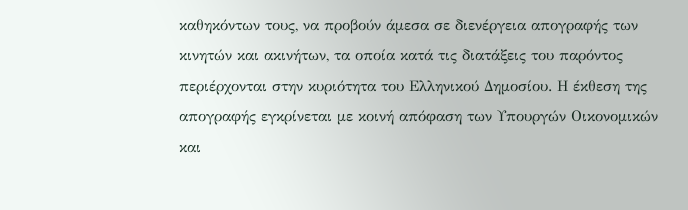καθηκόντων τους, να προβούν άμεσα σε διενέργεια απογραφής των κινητών και ακινήτων, τα οποία κατά τις διατάξεις του παρόντος περιέρχονται στην κυριότητα του Ελληνικού Δημοσίου. Η έκθεση της απογραφής εγκρίνεται με κοινή απόφαση των Υπουργών Οικονομικών και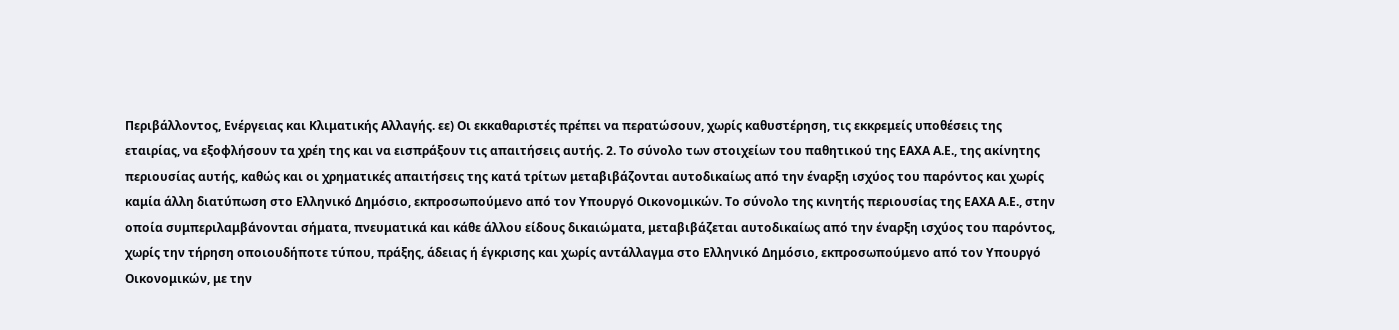Περιβάλλοντος, Ενέργειας και Κλιματικής Αλλαγής. εε) Οι εκκαθαριστές πρέπει να περατώσουν, χωρίς καθυστέρηση, τις εκκρεμείς υποθέσεις της εταιρίας, να εξοφλήσουν τα χρέη της και να εισπράξουν τις απαιτήσεις αυτής. 2. Το σύνολο των στοιχείων του παθητικού της ΕΑΧΑ Α.Ε., της ακίνητης περιουσίας αυτής, καθώς και οι χρηματικές απαιτήσεις της κατά τρίτων μεταβιβάζονται αυτοδικαίως από την έναρξη ισχύος του παρόντος και χωρίς καμία άλλη διατύπωση στο Ελληνικό Δημόσιο, εκπροσωπούμενο από τον Υπουργό Οικονομικών. Το σύνολο της κινητής περιουσίας της ΕΑΧΑ Α.Ε., στην οποία συμπεριλαμβάνονται σήματα, πνευματικά και κάθε άλλου είδους δικαιώματα, μεταβιβάζεται αυτοδικαίως από την έναρξη ισχύος του παρόντος, χωρίς την τήρηση οποιουδήποτε τύπου, πράξης, άδειας ή έγκρισης και χωρίς αντάλλαγμα στο Ελληνικό Δημόσιο, εκπροσωπούμενο από τον Υπουργό Οικονομικών, με την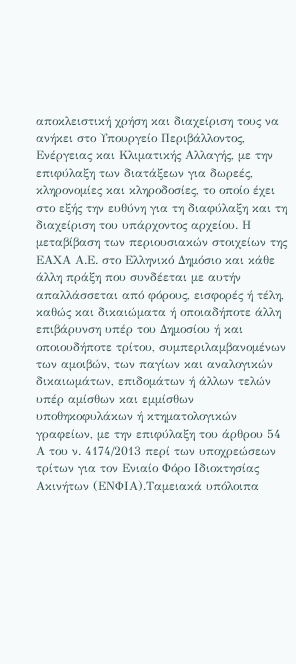αποκλειστική χρήση και διαχείριση τους να ανήκει στο Υπουργείο Περιβάλλοντος, Ενέργειας και Κλιματικής Αλλαγής, με την επιφύλαξη των διατάξεων για δωρεές, κληρονομίες και κληροδοσίες, το οποίο έχει στο εξής την ευθύνη για τη διαφύλαξη και τη διαχείριση του υπάρχοντος αρχείου. Η μεταβίβαση των περιουσιακών στοιχείων της ΕΑΧΑ Α.Ε. στο Ελληνικό Δημόσιο και κάθε άλλη πράξη που συνδέεται με αυτήν απαλλάσσεται από φόρους, εισφορές ή τέλη, καθώς και δικαιώματα ή οποιαδήποτε άλλη επιβάρυνση υπέρ του Δημοσίου ή και οποιουδήποτε τρίτου, συμπεριλαμβανομένων των αμοιβών, των παγίων και αναλογικών δικαιωμάτων, επιδομάτων ή άλλων τελών υπέρ αμίσθων και εμμίσθων υποθηκοφυλάκων ή κτηματολογικών γραφείων, με την επιφύλαξη του άρθρου 54 Α του ν. 4174/2013 περί των υποχρεώσεων τρίτων για τον Ενιαίο Φόρο Ιδιοκτησίας Ακινήτων (ΕΝΦΙΑ).Ταμειακά υπόλοιπα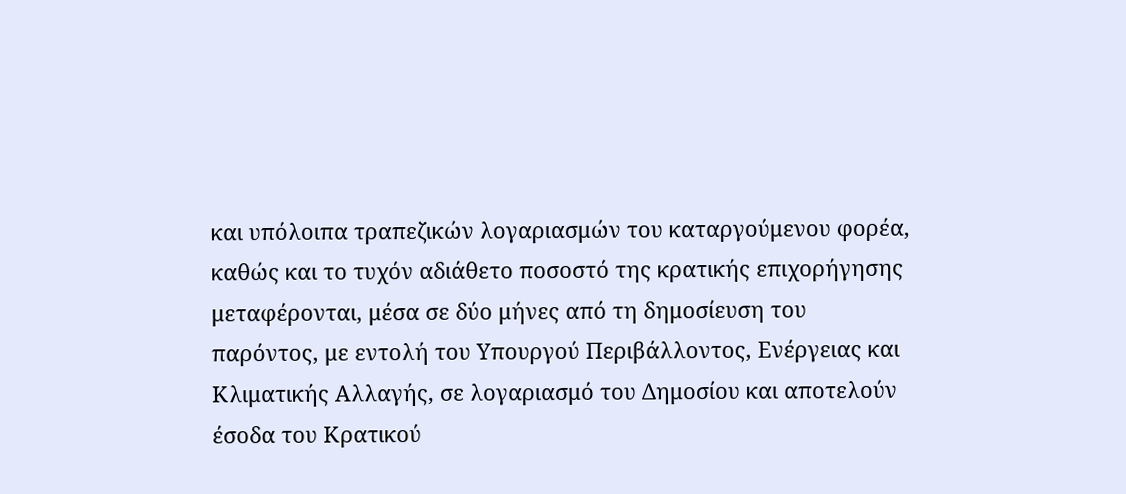και υπόλοιπα τραπεζικών λογαριασμών του καταργούμενου φορέα, καθώς και το τυχόν αδιάθετο ποσοστό της κρατικής επιχορήγησης μεταφέρονται, μέσα σε δύο μήνες από τη δημοσίευση του παρόντος, με εντολή του Υπουργού Περιβάλλοντος, Ενέργειας και Κλιματικής Αλλαγής, σε λογαριασμό του Δημοσίου και αποτελούν έσοδα του Κρατικού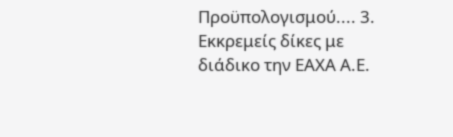Προϋπολογισμού.... 3. Εκκρεμείς δίκες με διάδικο την ΕΑΧΑ Α.Ε.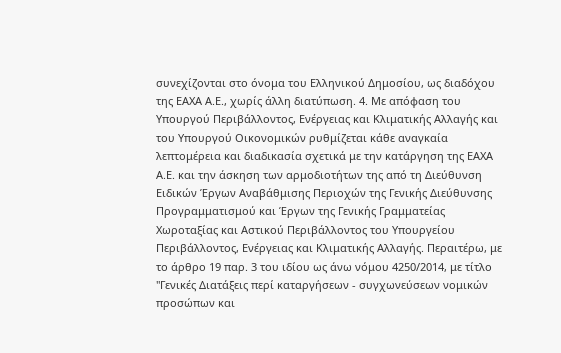συνεχίζονται στο όνομα του Ελληνικού Δημοσίου, ως διαδόχου της ΕΑΧΑ Α.Ε., χωρίς άλλη διατύπωση. 4. Με απόφαση του Υπουργού Περιβάλλοντος, Ενέργειας και Κλιματικής Αλλαγής και του Υπουργού Οικονομικών ρυθμίζεται κάθε αναγκαία λεπτομέρεια και διαδικασία σχετικά με την κατάργηση της ΕΑΧΑ Α.Ε. και την άσκηση των αρμοδιοτήτων της από τη Διεύθυνση Ειδικών Έργων Αναβάθμισης Περιοχών της Γενικής Διεύθυνσης Προγραμματισμού και Έργων της Γενικής Γραμματείας Χωροταξίας και Αστικού Περιβάλλοντος του Υπουργείου Περιβάλλοντος, Ενέργειας και Κλιματικής Αλλαγής. Περαιτέρω, με το άρθρο 19 παρ. 3 του ιδίου ως άνω νόμου 4250/2014, με τίτλο "Γενικές Διατάξεις περί καταργήσεων - συγχωνεύσεων νομικών προσώπων και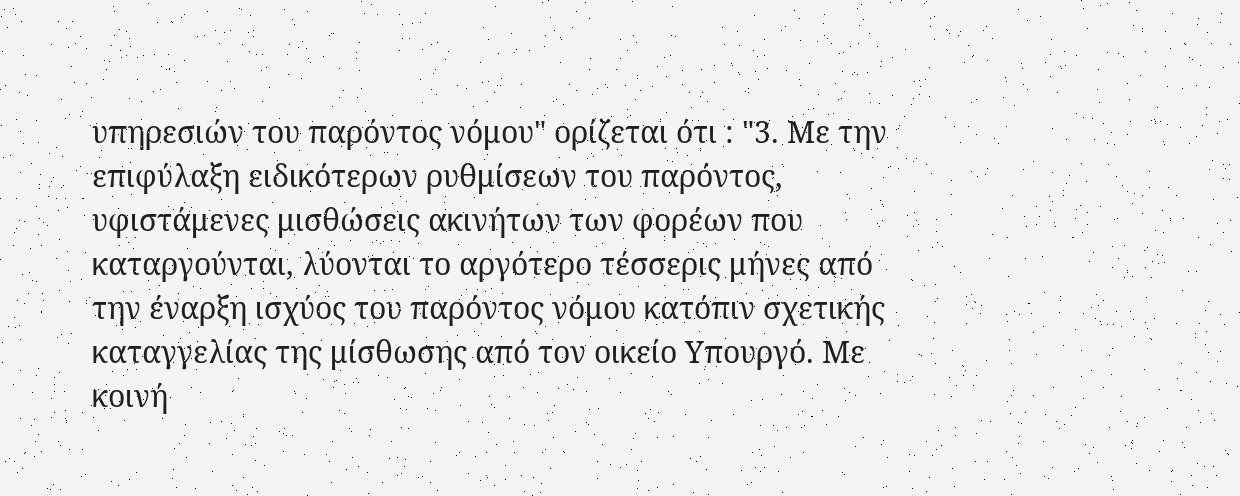υπηρεσιών του παρόντος νόμου" ορίζεται ότι : "3. Με την επιφύλαξη ειδικότερων ρυθμίσεων του παρόντος, υφιστάμενες μισθώσεις ακινήτων των φορέων που καταργούνται, λύονται το αργότερο τέσσερις μήνες από την έναρξη ισχύος του παρόντος νόμου κατόπιν σχετικής καταγγελίας της μίσθωσης από τον οικείο Υπουργό. Με κοινή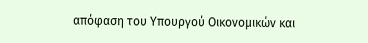απόφαση του Υπουργού Οικονομικών και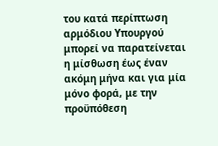του κατά περίπτωση αρμόδιου Υπουργού μπορεί να παρατείνεται η μίσθωση έως έναν ακόμη μήνα και για μία μόνο φορά, με την προϋπόθεση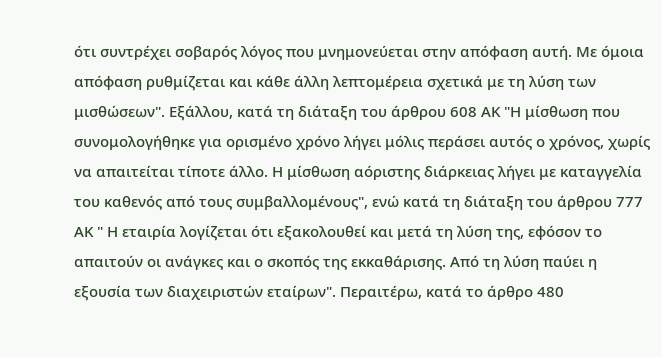ότι συντρέχει σοβαρός λόγος που μνημονεύεται στην απόφαση αυτή. Με όμοια απόφαση ρυθμίζεται και κάθε άλλη λεπτομέρεια σχετικά με τη λύση των μισθώσεων". Εξάλλου, κατά τη διάταξη του άρθρου 608 ΑΚ "Η μίσθωση που συνομολογήθηκε για ορισμένο χρόνο λήγει μόλις περάσει αυτός ο χρόνος, χωρίς να απαιτείται τίποτε άλλο. Η μίσθωση αόριστης διάρκειας λήγει με καταγγελία του καθενός από τους συμβαλλομένους", ενώ κατά τη διάταξη του άρθρου 777 ΑΚ " Η εταιρία λογίζεται ότι εξακολουθεί και μετά τη λύση της, εφόσον το απαιτούν οι ανάγκες και ο σκοπός της εκκαθάρισης. Από τη λύση παύει η εξουσία των διαχειριστών εταίρων". Περαιτέρω, κατά το άρθρο 480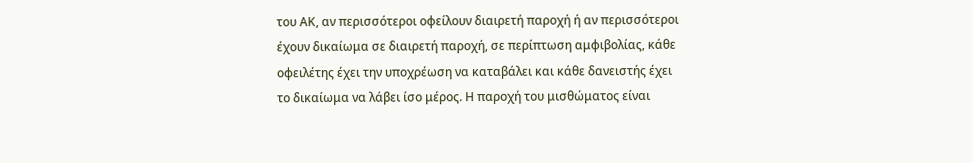του ΑΚ, αν περισσότεροι οφείλουν διαιρετή παροχή ή αν περισσότεροι έχουν δικαίωμα σε διαιρετή παροχή, σε περίπτωση αμφιβολίας, κάθε οφειλέτης έχει την υποχρέωση να καταβάλει και κάθε δανειστής έχει το δικαίωμα να λάβει ίσο μέρος. Η παροχή του μισθώματος είναι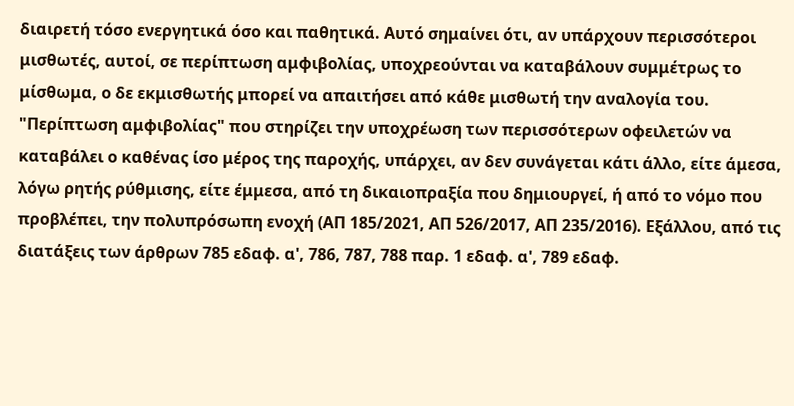διαιρετή τόσο ενεργητικά όσο και παθητικά. Αυτό σημαίνει ότι, αν υπάρχουν περισσότεροι μισθωτές, αυτοί, σε περίπτωση αμφιβολίας, υποχρεούνται να καταβάλουν συμμέτρως το μίσθωμα, ο δε εκμισθωτής μπορεί να απαιτήσει από κάθε μισθωτή την αναλογία του. "Περίπτωση αμφιβολίας" που στηρίζει την υποχρέωση των περισσότερων οφειλετών να καταβάλει ο καθένας ίσο μέρος της παροχής, υπάρχει, αν δεν συνάγεται κάτι άλλο, είτε άμεσα, λόγω ρητής ρύθμισης, είτε έμμεσα, από τη δικαιοπραξία που δημιουργεί, ή από το νόμο που προβλέπει, την πολυπρόσωπη ενοχή (ΑΠ 185/2021, ΑΠ 526/2017, ΑΠ 235/2016). Εξάλλου, από τις διατάξεις των άρθρων 785 εδαφ. α', 786, 787, 788 παρ. 1 εδαφ. α', 789 εδαφ.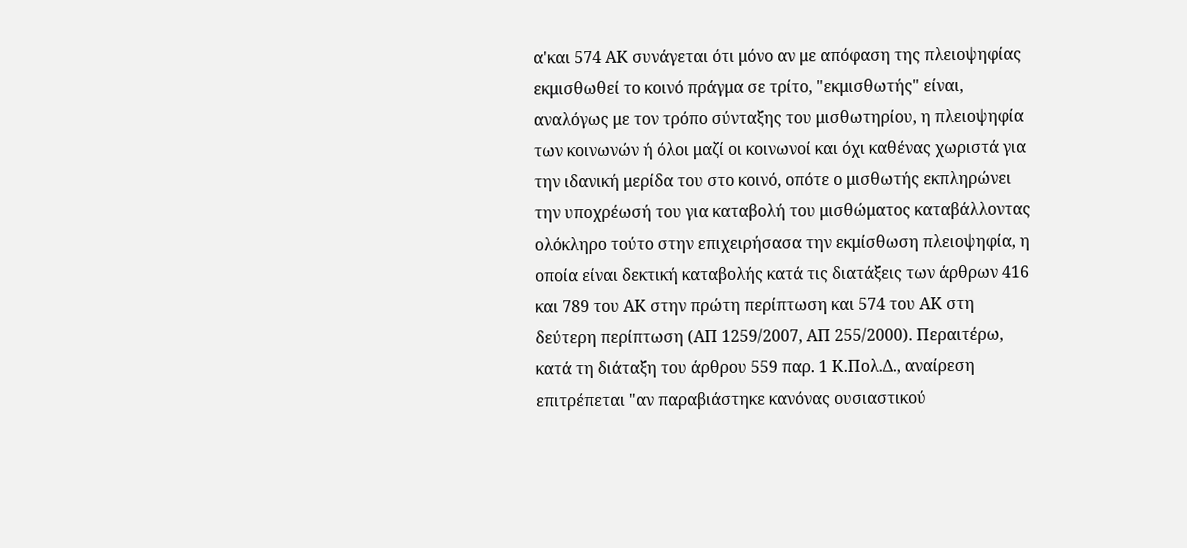α'και 574 ΑΚ συνάγεται ότι μόνο αν με απόφαση της πλειοψηφίας εκμισθωθεί το κοινό πράγμα σε τρίτο, "εκμισθωτής" είναι, αναλόγως με τον τρόπο σύνταξης του μισθωτηρίου, η πλειοψηφία των κοινωνών ή όλοι μαζί οι κοινωνοί και όχι καθένας χωριστά για την ιδανική μερίδα του στο κοινό, οπότε ο μισθωτής εκπληρώνει την υποχρέωσή του για καταβολή του μισθώματος καταβάλλοντας ολόκληρο τούτο στην επιχειρήσασα την εκμίσθωση πλειοψηφία, η οποία είναι δεκτική καταβολής κατά τις διατάξεις των άρθρων 416 και 789 του ΑΚ στην πρώτη περίπτωση και 574 του ΑΚ στη δεύτερη περίπτωση (ΑΠ 1259/2007, ΑΠ 255/2000). Περαιτέρω, κατά τη διάταξη του άρθρου 559 παρ. 1 Κ.Πολ.Δ., αναίρεση επιτρέπεται "αν παραβιάστηκε κανόνας ουσιαστικού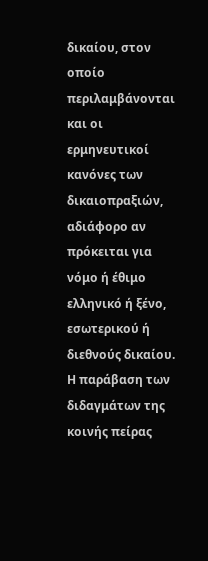δικαίου, στον οποίο περιλαμβάνονται και οι ερμηνευτικοί κανόνες των δικαιοπραξιών, αδιάφορο αν πρόκειται για νόμο ή έθιμο ελληνικό ή ξένο, εσωτερικού ή διεθνούς δικαίου. Η παράβαση των διδαγμάτων της κοινής πείρας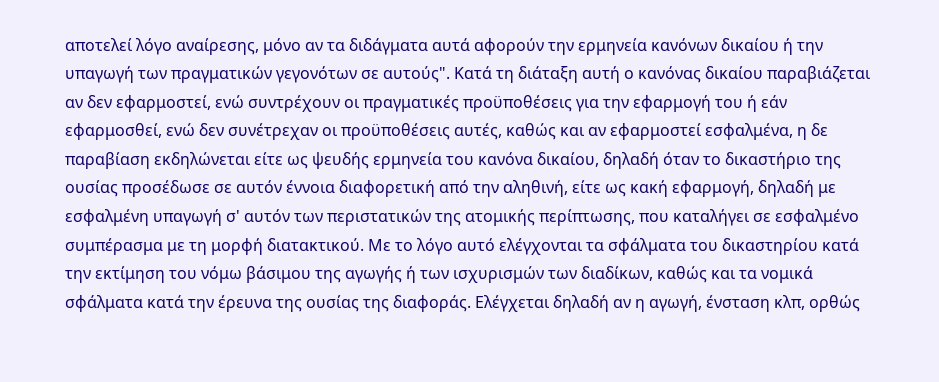αποτελεί λόγο αναίρεσης, μόνο αν τα διδάγματα αυτά αφορούν την ερμηνεία κανόνων δικαίου ή την υπαγωγή των πραγματικών γεγονότων σε αυτούς". Κατά τη διάταξη αυτή ο κανόνας δικαίου παραβιάζεται αν δεν εφαρμοστεί, ενώ συντρέχουν οι πραγματικές προϋποθέσεις για την εφαρμογή του ή εάν εφαρμοσθεί, ενώ δεν συνέτρεχαν οι προϋποθέσεις αυτές, καθώς και αν εφαρμοστεί εσφαλμένα, η δε παραβίαση εκδηλώνεται είτε ως ψευδής ερμηνεία του κανόνα δικαίου, δηλαδή όταν το δικαστήριο της ουσίας προσέδωσε σε αυτόν έννοια διαφορετική από την αληθινή, είτε ως κακή εφαρμογή, δηλαδή με εσφαλμένη υπαγωγή σ' αυτόν των περιστατικών της ατομικής περίπτωσης, που καταλήγει σε εσφαλμένο συμπέρασμα με τη μορφή διατακτικού. Με το λόγο αυτό ελέγχονται τα σφάλματα του δικαστηρίου κατά την εκτίμηση του νόμω βάσιμου της αγωγής ή των ισχυρισμών των διαδίκων, καθώς και τα νομικά σφάλματα κατά την έρευνα της ουσίας της διαφοράς. Ελέγχεται δηλαδή αν η αγωγή, ένσταση κλπ, ορθώς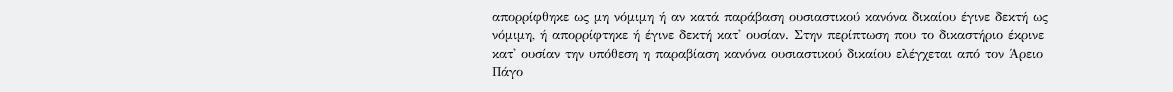απορρίφθηκε ως μη νόμιμη ή αν κατά παράβαση ουσιαστικού κανόνα δικαίου έγινε δεκτή ως νόμιμη, ή απορρίφτηκε ή έγινε δεκτή κατ' ουσίαν. Στην περίπτωση που το δικαστήριο έκρινε κατ' ουσίαν την υπόθεση η παραβίαση κανόνα ουσιαστικού δικαίου ελέγχεται από τον Άρειο Πάγο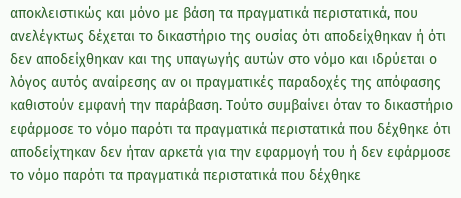αποκλειστικώς και μόνο με βάση τα πραγματικά περιστατικά, που ανελέγκτως δέχεται το δικαστήριο της ουσίας ότι αποδείχθηκαν ή ότι δεν αποδείχθηκαν και της υπαγωγής αυτών στο νόμο και ιδρύεται ο λόγος αυτός αναίρεσης αν οι πραγματικές παραδοχές της απόφασης καθιστούν εμφανή την παράβαση. Τούτο συμβαίνει όταν το δικαστήριο εφάρμοσε το νόμο παρότι τα πραγματικά περιστατικά που δέχθηκε ότι αποδείχτηκαν δεν ήταν αρκετά για την εφαρμογή του ή δεν εφάρμοσε το νόμο παρότι τα πραγματικά περιστατικά που δέχθηκε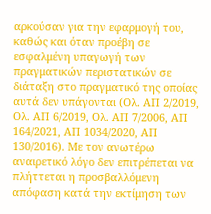αρκούσαν για την εφαρμογή του, καθώς και όταν προέβη σε εσφαλμένη υπαγωγή των πραγματικών περιστατικών σε διάταξη στο πραγματικό της οποίας αυτά δεν υπάγονται (Ολ. ΑΠ 2/2019, Ολ. ΑΠ 6/2019, Ολ. ΑΠ 7/2006, ΑΠ 164/2021, ΑΠ 1034/2020, ΑΠ 130/2016). Με τον ανωτέρω αναιρετικό λόγο δεν επιτρέπεται να πλήττεται η προσβαλλόμενη απόφαση κατά την εκτίμηση των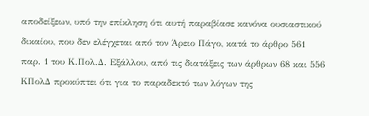αποδείξεων, υπό την επίκληση ότι αυτή παραβίασε κανόνα ουσιαστικού δικαίου, που δεν ελέγχεται από τον Άρειο Πάγο, κατά το άρθρο 561 παρ. 1 του Κ.Πολ.Δ. Εξάλλου, από τις διατάξεις των άρθρων 68 και 556 ΚΠολΔ προκύπτει ότι για το παραδεκτό των λόγων της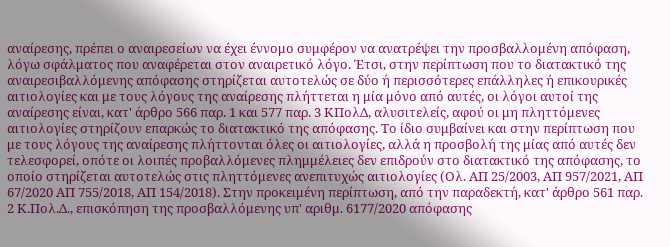αναίρεσης, πρέπει ο αναιρεσείων να έχει έννομο συμφέρον να ανατρέψει την προσβαλλομένη απόφαση, λόγω σφάλματος που αναφέρεται στον αναιρετικό λόγο. Έτσι, στην περίπτωση που το διατακτικό της αναιρεσιβαλλόμενης απόφασης στηρίζεται αυτοτελώς σε δύο ή περισσότερες επάλληλες ή επικουρικές αιτιολογίες και με τους λόγους της αναίρεσης πλήττεται η μία μόνο από αυτές, οι λόγοι αυτοί της αναίρεσης είναι, κατ' άρθρο 566 παρ. 1 και 577 παρ. 3 ΚΠολΔ, αλυσιτελείς, αφού οι μη πληττόμενες αιτιολογίες στηρίζουν επαρκώς το διατακτικό της απόφασης. Το ίδιο συμβαίνει και στην περίπτωση που με τους λόγους της αναίρεσης πλήττονται όλες οι αιτιολογίες, αλλά η προσβολή της μίας από αυτές δεν τελεσφορεί, οπότε οι λοιπές προβαλλόμενες πλημμέλειες δεν επιδρούν στο διατακτικό της απόφασης, το οποίο στηρίζεται αυτοτελώς στις πληττόμενες ανεπιτυχώς αιτιολογίες (Ολ. ΑΠ 25/2003, ΑΠ 957/2021, ΑΠ 67/2020 ΑΠ 755/2018, ΑΠ 154/2018). Στην προκειμένη περίπτωση, από την παραδεκτή, κατ' άρθρο 561 παρ. 2 Κ.Πολ.Δ., επισκόπηση της προσβαλλόμενης υπ' αριθμ. 6177/2020 απόφασης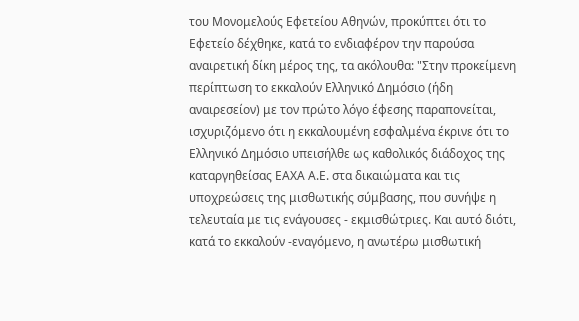του Μονομελούς Εφετείου Αθηνών, προκύπτει ότι το Εφετείο δέχθηκε, κατά το ενδιαφέρον την παρούσα αναιρετική δίκη μέρος της, τα ακόλουθα: "Στην προκείμενη περίπτωση το εκκαλούν Ελληνικό Δημόσιο (ήδη αναιρεσείον) με τον πρώτο λόγο έφεσης παραπονείται, ισχυριζόμενο ότι η εκκαλουμένη εσφαλμένα έκρινε ότι το Ελληνικό Δημόσιο υπεισήλθε ως καθολικός διάδοχος της καταργηθείσας ΕΑΧΑ Α.Ε. στα δικαιώματα και τις υποχρεώσεις της μισθωτικής σύμβασης, που συνήψε η τελευταία με τις ενάγουσες - εκμισθώτριες. Και αυτό διότι, κατά το εκκαλούν -εναγόμενο, η ανωτέρω μισθωτική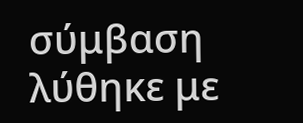σύμβαση λύθηκε με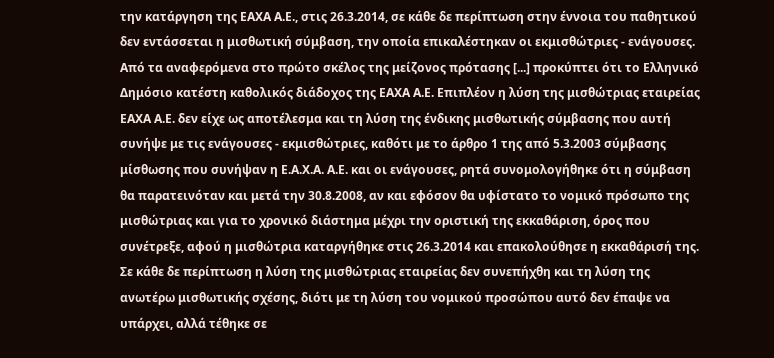την κατάργηση της ΕΑΧΑ Α.Ε., στις 26.3.2014, σε κάθε δε περίπτωση στην έννοια του παθητικού δεν εντάσσεται η μισθωτική σύμβαση, την οποία επικαλέστηκαν οι εκμισθώτριες - ενάγουσες. Από τα αναφερόμενα στο πρώτο σκέλος της μείζονος πρότασης [...] προκύπτει ότι το Ελληνικό Δημόσιο κατέστη καθολικός διάδοχος της ΕΑΧΑ Α.Ε. Επιπλέον η λύση της μισθώτριας εταιρείας ΕΑΧΑ Α.Ε. δεν είχε ως αποτέλεσμα και τη λύση της ένδικης μισθωτικής σύμβασης που αυτή συνήψε με τις ενάγουσες - εκμισθώτριες, καθότι με το άρθρο 1 της από 5.3.2003 σύμβασης μίσθωσης που συνήψαν η Ε.Α.Χ.Α. Α.Ε. και οι ενάγουσες, ρητά συνομολογήθηκε ότι η σύμβαση θα παρατεινόταν και μετά την 30.8.2008, αν και εφόσον θα υφίστατο το νομικό πρόσωπο της μισθώτριας και για το χρονικό διάστημα μέχρι την οριστική της εκκαθάριση, όρος που συνέτρεξε, αφού η μισθώτρια καταργήθηκε στις 26.3.2014 και επακολούθησε η εκκαθάρισή της. Σε κάθε δε περίπτωση η λύση της μισθώτριας εταιρείας δεν συνεπήχθη και τη λύση της ανωτέρω μισθωτικής σχέσης, διότι με τη λύση του νομικού προσώπου αυτό δεν έπαψε να υπάρχει, αλλά τέθηκε σε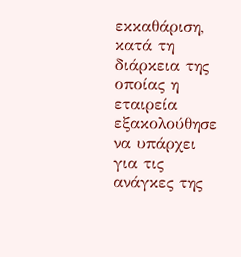εκκαθάριση, κατά τη διάρκεια της οποίας η εταιρεία εξακολούθησε να υπάρχει για τις ανάγκες της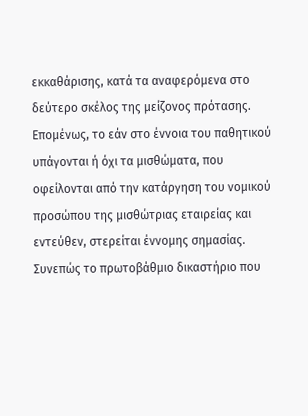εκκαθάρισης, κατά τα αναφερόμενα στο δεύτερο σκέλος της μείζονος πρότασης. Επομένως, το εάν στο έννοια του παθητικού υπάγονται ή όχι τα μισθώματα, που οφείλονται από την κατάργηση του νομικού προσώπου της μισθώτριας εταιρείας και εντεύθεν, στερείται έννομης σημασίας. Συνεπώς το πρωτοβάθμιο δικαστήριο που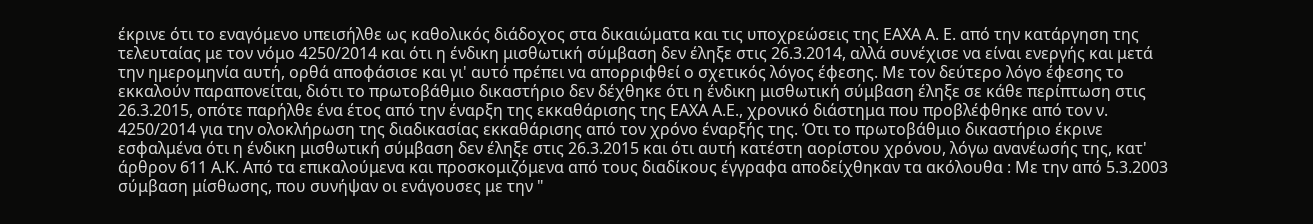έκρινε ότι το εναγόμενο υπεισήλθε ως καθολικός διάδοχος στα δικαιώματα και τις υποχρεώσεις της ΕΑΧΑ Α. Ε. από την κατάργηση της τελευταίας με τον νόμο 4250/2014 και ότι η ένδικη μισθωτική σύμβαση δεν έληξε στις 26.3.2014, αλλά συνέχισε να είναι ενεργής και μετά την ημερομηνία αυτή, ορθά αποφάσισε και γι' αυτό πρέπει να απορριφθεί ο σχετικός λόγος έφεσης. Με τον δεύτερο λόγο έφεσης το εκκαλούν παραπονείται, διότι το πρωτοβάθμιο δικαστήριο δεν δέχθηκε ότι η ένδικη μισθωτική σύμβαση έληξε σε κάθε περίπτωση στις 26.3.2015, οπότε παρήλθε ένα έτος από την έναρξη της εκκαθάρισης της ΕΑΧΑ Α.Ε., χρονικό διάστημα που προβλέφθηκε από τον ν. 4250/2014 για την ολοκλήρωση της διαδικασίας εκκαθάρισης από τον χρόνο έναρξής της. Ότι το πρωτοβάθμιο δικαστήριο έκρινε εσφαλμένα ότι η ένδικη μισθωτική σύμβαση δεν έληξε στις 26.3.2015 και ότι αυτή κατέστη αορίστου χρόνου, λόγω ανανέωσής της, κατ' άρθρον 611 Α.Κ. Από τα επικαλούμενα και προσκομιζόμενα από τους διαδίκους έγγραφα αποδείχθηκαν τα ακόλουθα : Με την από 5.3.2003 σύμβαση μίσθωσης, που συνήψαν οι ενάγουσες με την "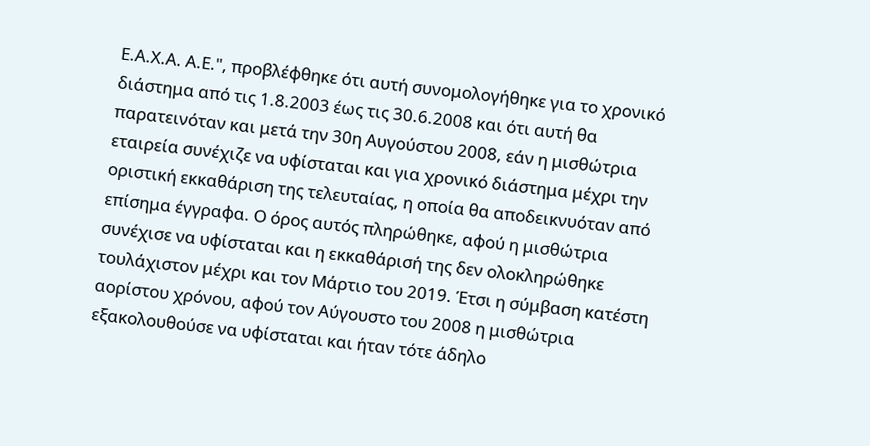Ε.Α.Χ.Α. Α.Ε.", προβλέφθηκε ότι αυτή συνομολογήθηκε για το χρονικό διάστημα από τις 1.8.2003 έως τις 30.6.2008 και ότι αυτή θα παρατεινόταν και μετά την 30η Αυγούστου 2008, εάν η μισθώτρια εταιρεία συνέχιζε να υφίσταται και για χρονικό διάστημα μέχρι την οριστική εκκαθάριση της τελευταίας, η οποία θα αποδεικνυόταν από επίσημα έγγραφα. Ο όρος αυτός πληρώθηκε, αφού η μισθώτρια συνέχισε να υφίσταται και η εκκαθάρισή της δεν ολοκληρώθηκε τουλάχιστον μέχρι και τον Μάρτιο του 2019. Έτσι η σύμβαση κατέστη αορίστου χρόνου, αφού τον Αύγουστο του 2008 η μισθώτρια εξακολουθούσε να υφίσταται και ήταν τότε άδηλο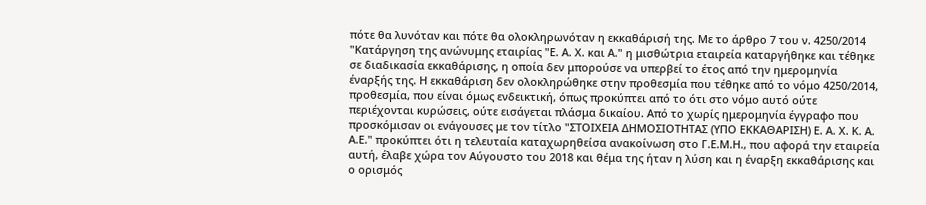πότε θα λυνόταν και πότε θα ολοκληρωνόταν η εκκαθάρισή της. Με το άρθρο 7 του ν. 4250/2014 "Κατάργηση της ανώνυμης εταιρίας "Ε. Α. Χ. και Α." η μισθώτρια εταιρεία καταργήθηκε και τέθηκε σε διαδικασία εκκαθάρισης, η οποία δεν μπορούσε να υπερβεί το έτος από την ημερομηνία έναρξής της. Η εκκαθάριση δεν ολοκληρώθηκε στην προθεσμία που τέθηκε από το νόμο 4250/2014, προθεσμία, που είναι όμως ενδεικτική, όπως προκύπτει από το ότι στο νόμο αυτό ούτε περιέχονται κυρώσεις, ούτε εισάγεται πλάσμα δικαίου. Από το χωρίς ημερομηνία έγγραφο που προσκόμισαν οι ενάγουσες με τον τίτλο "ΣΤΟΙΧΕΙΑ ΔΗΜΟΣΙΟΤΗΤΑΣ (ΥΠΟ ΕΚΚΑΘΑΡΙΣΗ) Ε. Α. Χ. Κ. Α. Α.Ε." προκύπτει ότι η τελευταία καταχωρηθείσα ανακοίνωση στο Γ.Ε.Μ.Η., που αφορά την εταιρεία αυτή, έλαβε χώρα τον Αύγουστο του 2018 και θέμα της ήταν η λύση και η έναρξη εκκαθάρισης και ο ορισμός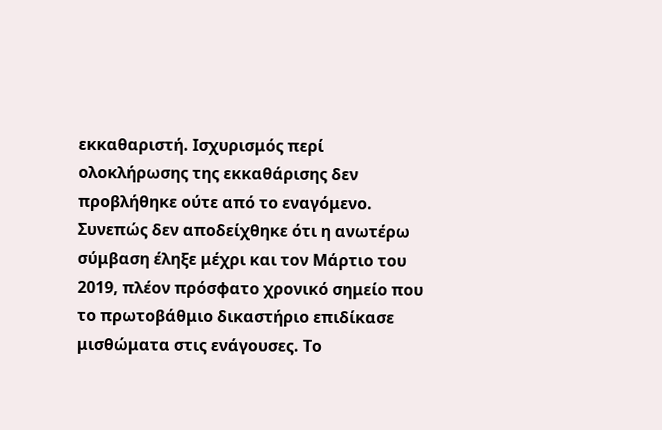εκκαθαριστή. Ισχυρισμός περί ολοκλήρωσης της εκκαθάρισης δεν προβλήθηκε ούτε από το εναγόμενο. Συνεπώς δεν αποδείχθηκε ότι η ανωτέρω σύμβαση έληξε μέχρι και τον Μάρτιο του 2019, πλέον πρόσφατο χρονικό σημείο που το πρωτοβάθμιο δικαστήριο επιδίκασε μισθώματα στις ενάγουσες. Το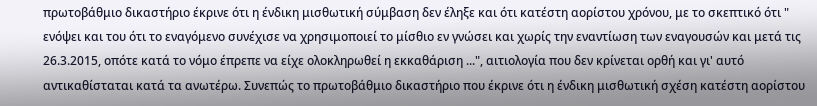πρωτοβάθμιο δικαστήριο έκρινε ότι η ένδικη μισθωτική σύμβαση δεν έληξε και ότι κατέστη αορίστου χρόνου, με το σκεπτικό ότι " ενόψει και του ότι το εναγόμενο συνέχισε να χρησιμοποιεί το μίσθιο εν γνώσει και χωρίς την εναντίωση των εναγουσών και μετά τις 26.3.2015, οπότε κατά το νόμο έπρεπε να είχε ολοκληρωθεί η εκκαθάριση ...", αιτιολογία που δεν κρίνεται ορθή και γι' αυτό αντικαθίσταται κατά τα ανωτέρω. Συνεπώς το πρωτοβάθμιο δικαστήριο που έκρινε ότι η ένδικη μισθωτική σχέση κατέστη αορίστου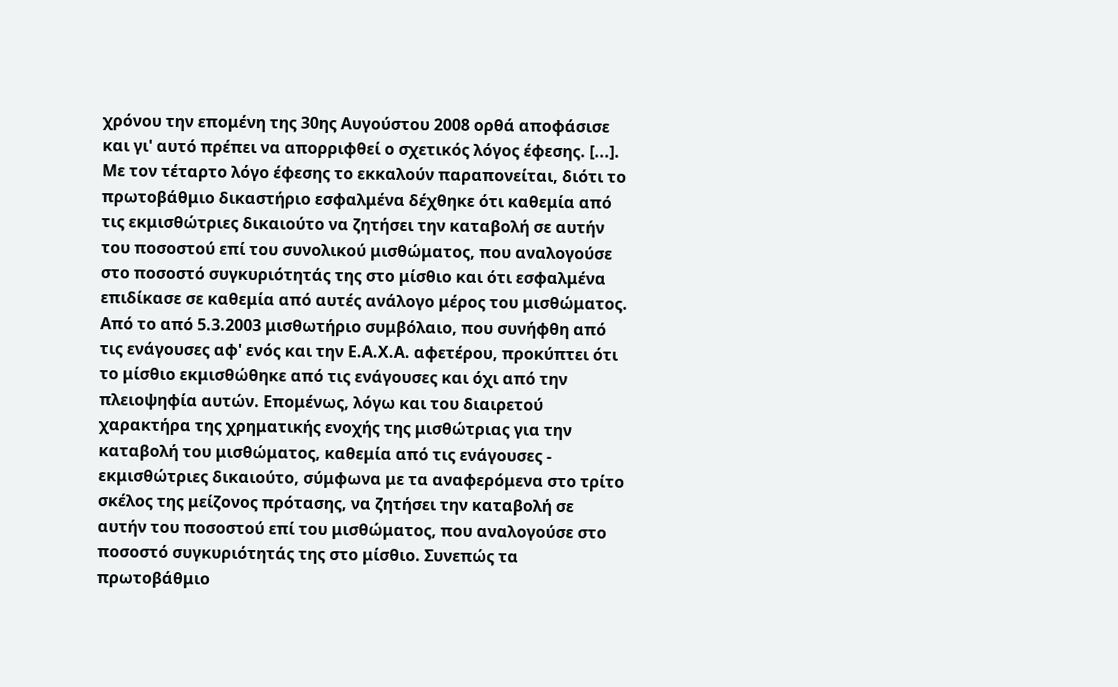χρόνου την επομένη της 30ης Αυγούστου 2008 ορθά αποφάσισε και γι' αυτό πρέπει να απορριφθεί ο σχετικός λόγος έφεσης. [...]. Με τον τέταρτο λόγο έφεσης το εκκαλούν παραπονείται, διότι το πρωτοβάθμιο δικαστήριο εσφαλμένα δέχθηκε ότι καθεμία από τις εκμισθώτριες δικαιούτο να ζητήσει την καταβολή σε αυτήν του ποσοστού επί του συνολικού μισθώματος, που αναλογούσε στο ποσοστό συγκυριότητάς της στο μίσθιο και ότι εσφαλμένα επιδίκασε σε καθεμία από αυτές ανάλογο μέρος του μισθώματος. Από το από 5.3.2003 μισθωτήριο συμβόλαιο, που συνήφθη από τις ενάγουσες αφ' ενός και την Ε.Α.Χ.Α. αφετέρου, προκύπτει ότι το μίσθιο εκμισθώθηκε από τις ενάγουσες και όχι από την πλειοψηφία αυτών. Επομένως, λόγω και του διαιρετού χαρακτήρα της χρηματικής ενοχής της μισθώτριας για την καταβολή του μισθώματος, καθεμία από τις ενάγουσες - εκμισθώτριες δικαιούτο, σύμφωνα με τα αναφερόμενα στο τρίτο σκέλος της μείζονος πρότασης, να ζητήσει την καταβολή σε αυτήν του ποσοστού επί του μισθώματος, που αναλογούσε στο ποσοστό συγκυριότητάς της στο μίσθιο. Συνεπώς τα πρωτοβάθμιο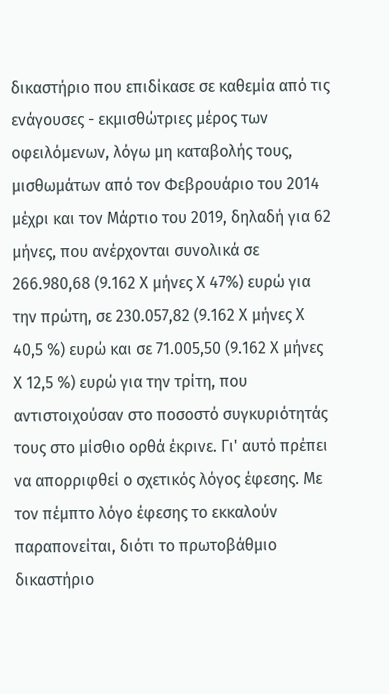δικαστήριο που επιδίκασε σε καθεμία από τις ενάγουσες - εκμισθώτριες μέρος των οφειλόμενων, λόγω μη καταβολής τους, μισθωμάτων από τον Φεβρουάριο του 2014 μέχρι και τον Μάρτιο του 2019, δηλαδή για 62 μήνες, που ανέρχονται συνολικά σε 266.980,68 (9.162 Χ μήνες Χ 47%) ευρώ για την πρώτη, σε 230.057,82 (9.162 Χ μήνες Χ 40,5 %) ευρώ και σε 71.005,50 (9.162 Χ μήνες Χ 12,5 %) ευρώ για την τρίτη, που αντιστοιχούσαν στο ποσοστό συγκυριότητάς τους στο μίσθιο ορθά έκρινε. Γι' αυτό πρέπει να απορριφθεί ο σχετικός λόγος έφεσης. Με τον πέμπτο λόγο έφεσης το εκκαλούν παραπονείται, διότι το πρωτοβάθμιο δικαστήριο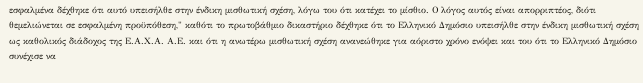εσφαλμένα δέχθηκε ότι αυτό υπεισήλθε στην ένδικη μισθωτική σχέση, λόγω του ότι κατέχει το μίσθιο. Ο λόγος αυτός είναι απορριπτέος, διότι θεμελιώνεται σε εσφαλμένη προϋπόθεση," καθότι το πρωτοβάθμιο δικαστήριο δέχθηκε ότι το Ελληνικό Δημόσιο υπεισήλθε στην ένδικη μισθωτική σχέση ως καθολικός διάδοχος της Ε.Α.Χ.Α. Α.Ε. και ότι η ανωτέρω μισθωτική σχέση ανανεώθηκε για αόριστο χρόνο ενόψει και του ότι το Ελληνικό Δημόσιο συνέχισε να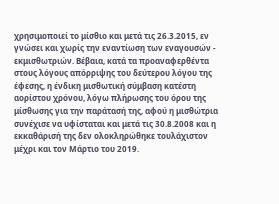χρησιμοποιεί το μίσθιο και μετά τις 26.3.2015, εν γνώσει και χωρίς την εναντίωση των εναγουσών - εκμισθωτριών. Βέβαια, κατά τα προαναφερθέντα στους λόγους απόρριψης του δεύτερου λόγου της έφεσης, η ένδικη μισθωτική σύμβαση κατέστη αορίστου χρόνου, λόγω πλήρωσης του όρου της μίσθωσης για την παράτασή της, αφού η μισθώτρια συνέχισε να υφίσταται και μετά τις 30.8.2008 και η εκκαθάρισή της δεν ολοκληρώθηκε τουλάχιστον μέχρι και τον Μάρτιο του 2019.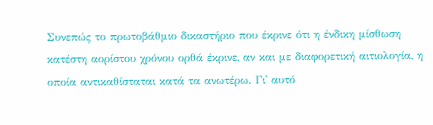Συνεπώς το πρωτοβάθμιο δικαστήριο που έκρινε ότι η ένδικη μίσθωση κατέστη αορίστου χρόνου ορθά έκρινε, αν και με διαφορετική αιτιολογία, η οποία αντικαθίσταται κατά τα ανωτέρω. Γι' αυτό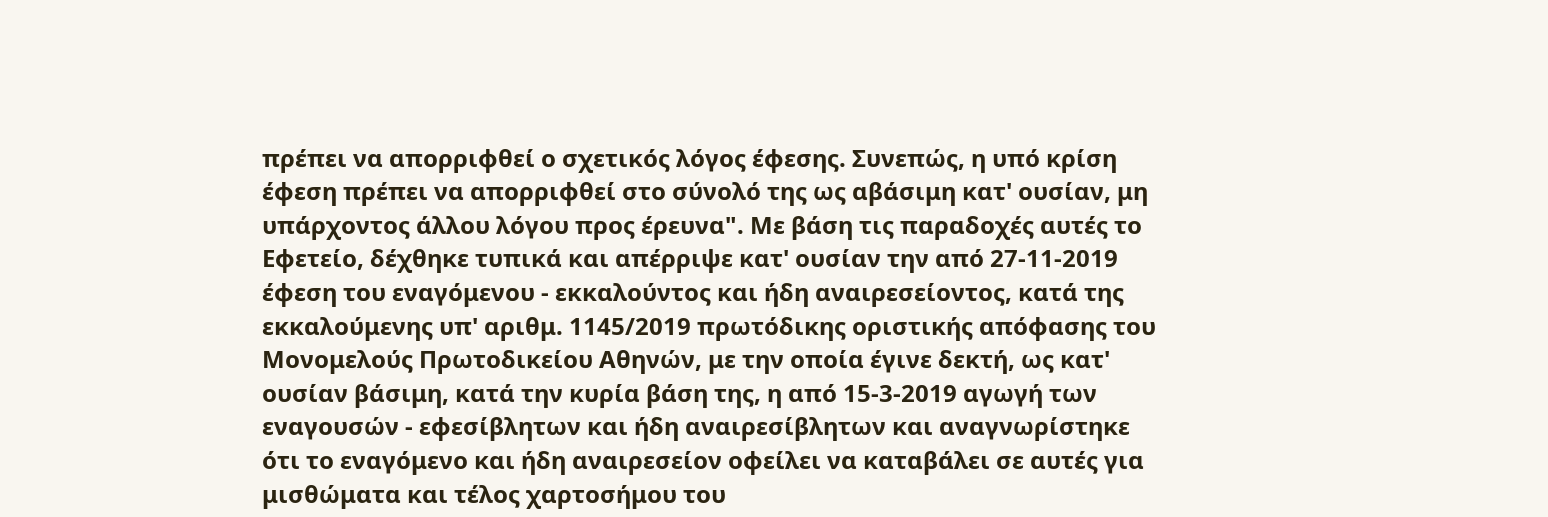πρέπει να απορριφθεί ο σχετικός λόγος έφεσης. Συνεπώς, η υπό κρίση έφεση πρέπει να απορριφθεί στο σύνολό της ως αβάσιμη κατ' ουσίαν, μη υπάρχοντος άλλου λόγου προς έρευνα". Με βάση τις παραδοχές αυτές το Εφετείο, δέχθηκε τυπικά και απέρριψε κατ' ουσίαν την από 27-11-2019 έφεση του εναγόμενου - εκκαλούντος και ήδη αναιρεσείοντος, κατά της εκκαλούμενης υπ' αριθμ. 1145/2019 πρωτόδικης οριστικής απόφασης του Μονομελούς Πρωτοδικείου Αθηνών, με την οποία έγινε δεκτή, ως κατ' ουσίαν βάσιμη, κατά την κυρία βάση της, η από 15-3-2019 αγωγή των εναγουσών - εφεσίβλητων και ήδη αναιρεσίβλητων και αναγνωρίστηκε ότι το εναγόμενο και ήδη αναιρεσείον οφείλει να καταβάλει σε αυτές για μισθώματα και τέλος χαρτοσήμου του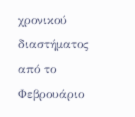χρονικού διαστήματος από το Φεβρουάριο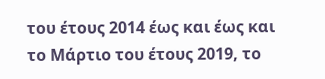του έτους 2014 έως και έως και το Μάρτιο του έτους 2019, το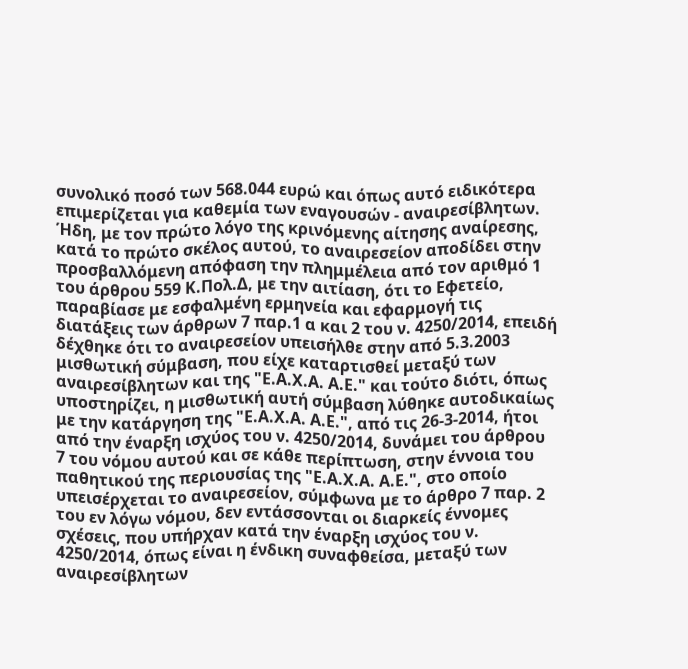συνολικό ποσό των 568.044 ευρώ και όπως αυτό ειδικότερα επιμερίζεται για καθεμία των εναγουσών - αναιρεσίβλητων. Ήδη, με τον πρώτο λόγο της κρινόμενης αίτησης αναίρεσης, κατά το πρώτο σκέλος αυτού, το αναιρεσείον αποδίδει στην προσβαλλόμενη απόφαση την πλημμέλεια από τον αριθμό 1 του άρθρου 559 Κ.Πολ.Δ, με την αιτίαση, ότι το Εφετείο, παραβίασε με εσφαλμένη ερμηνεία και εφαρμογή τις διατάξεις των άρθρων 7 παρ.1 α και 2 του ν. 4250/2014, επειδή δέχθηκε ότι το αναιρεσείον υπεισήλθε στην από 5.3.2003 μισθωτική σύμβαση, που είχε καταρτισθεί μεταξύ των αναιρεσίβλητων και της "Ε.Α.Χ.Α. Α.Ε." και τούτο διότι, όπως υποστηρίζει, η μισθωτική αυτή σύμβαση λύθηκε αυτοδικαίως με την κατάργηση της "Ε.Α.Χ.Α. Α.Ε.", από τις 26-3-2014, ήτοι από την έναρξη ισχύος του ν. 4250/2014, δυνάμει του άρθρου 7 του νόμου αυτού και σε κάθε περίπτωση, στην έννοια του παθητικού της περιουσίας της "Ε.Α.Χ.Α. Α.Ε.", στο οποίο υπεισέρχεται το αναιρεσείον, σύμφωνα με το άρθρο 7 παρ. 2 του εν λόγω νόμου, δεν εντάσσονται οι διαρκείς έννομες σχέσεις, που υπήρχαν κατά την έναρξη ισχύος του ν. 4250/2014, όπως είναι η ένδικη συναφθείσα, μεταξύ των αναιρεσίβλητων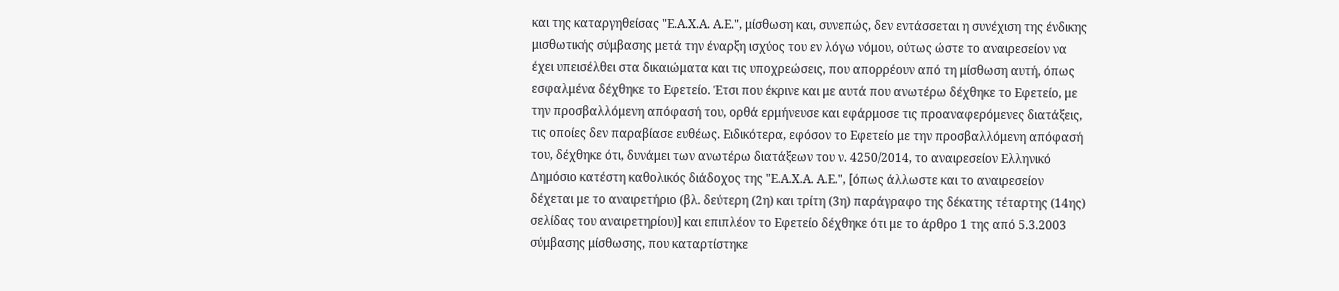και της καταργηθείσας "Ε.Α.Χ.Α. Α.Ε.", μίσθωση και, συνεπώς, δεν εντάσσεται η συνέχιση της ένδικης μισθωτικής σύμβασης μετά την έναρξη ισχύος του εν λόγω νόμου, ούτως ώστε το αναιρεσείον να έχει υπεισέλθει στα δικαιώματα και τις υποχρεώσεις, που απορρέουν από τη μίσθωση αυτή, όπως εσφαλμένα δέχθηκε το Εφετείο. Έτσι που έκρινε και με αυτά που ανωτέρω δέχθηκε το Εφετείο, με την προσβαλλόμενη απόφασή του, ορθά ερμήνευσε και εφάρμοσε τις προαναφερόμενες διατάξεις, τις οποίες δεν παραβίασε ευθέως. Ειδικότερα, εφόσον το Εφετείο με την προσβαλλόμενη απόφασή του, δέχθηκε ότι, δυνάμει των ανωτέρω διατάξεων του ν. 4250/2014, το αναιρεσείον Ελληνικό Δημόσιο κατέστη καθολικός διάδοχος της "Ε.Α.Χ.Α. Α.Ε.", [όπως άλλωστε και το αναιρεσείον δέχεται με το αναιρετήριο (βλ. δεύτερη (2η) και τρίτη (3η) παράγραφο της δέκατης τέταρτης (14ης) σελίδας του αναιρετηρίου)] και επιπλέον το Εφετείο δέχθηκε ότι με το άρθρο 1 της από 5.3.2003 σύμβασης μίσθωσης, που καταρτίστηκε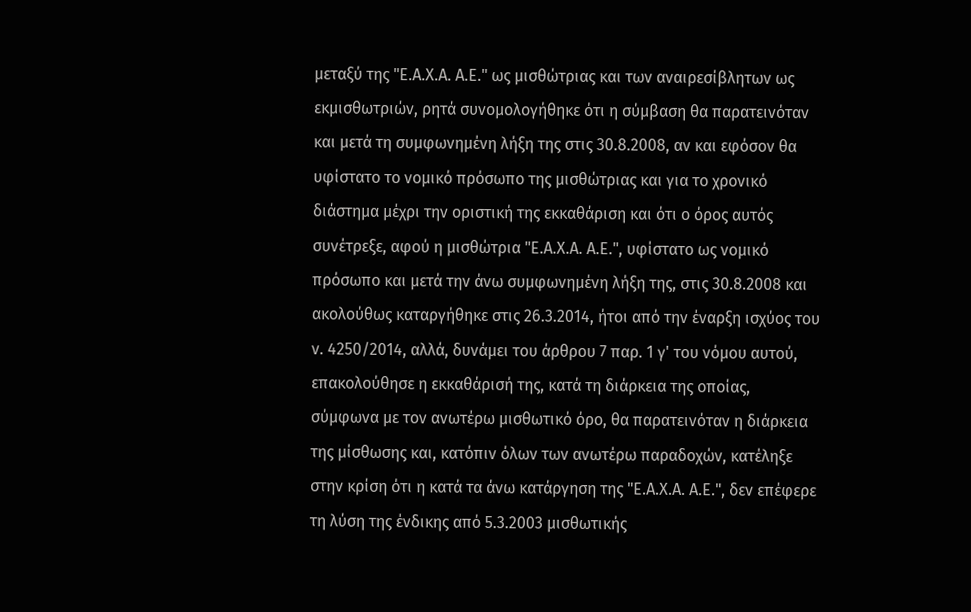μεταξύ της "Ε.Α.Χ.Α. Α.Ε." ως μισθώτριας και των αναιρεσίβλητων ως εκμισθωτριών, ρητά συνομολογήθηκε ότι η σύμβαση θα παρατεινόταν και μετά τη συμφωνημένη λήξη της στις 30.8.2008, αν και εφόσον θα υφίστατο το νομικό πρόσωπο της μισθώτριας και για το χρονικό διάστημα μέχρι την οριστική της εκκαθάριση και ότι ο όρος αυτός συνέτρεξε, αφού η μισθώτρια "Ε.Α.Χ.Α. Α.Ε.", υφίστατο ως νομικό πρόσωπο και μετά την άνω συμφωνημένη λήξη της, στις 30.8.2008 και ακολούθως καταργήθηκε στις 26.3.2014, ήτοι από την έναρξη ισχύος του ν. 4250/2014, αλλά, δυνάμει του άρθρου 7 παρ. 1 γ' του νόμου αυτού, επακολούθησε η εκκαθάρισή της, κατά τη διάρκεια της οποίας, σύμφωνα με τον ανωτέρω μισθωτικό όρο, θα παρατεινόταν η διάρκεια της μίσθωσης και, κατόπιν όλων των ανωτέρω παραδοχών, κατέληξε στην κρίση ότι η κατά τα άνω κατάργηση της "Ε.Α.Χ.Α. Α.Ε.", δεν επέφερε τη λύση της ένδικης από 5.3.2003 μισθωτικής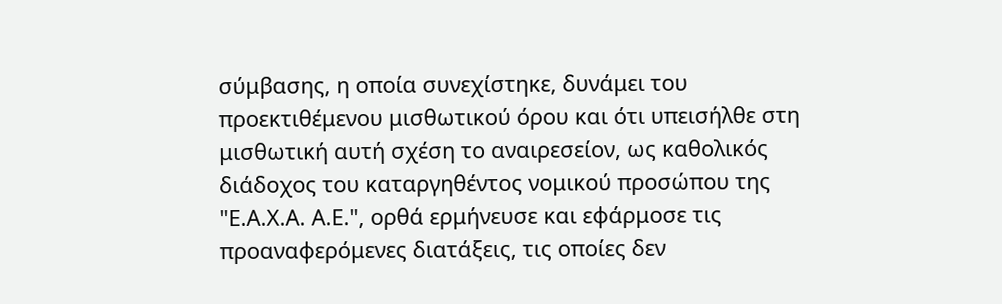σύμβασης, η οποία συνεχίστηκε, δυνάμει του προεκτιθέμενου μισθωτικού όρου και ότι υπεισήλθε στη μισθωτική αυτή σχέση το αναιρεσείον, ως καθολικός διάδοχος του καταργηθέντος νομικού προσώπου της "Ε.Α.Χ.Α. Α.Ε.", ορθά ερμήνευσε και εφάρμοσε τις προαναφερόμενες διατάξεις, τις οποίες δεν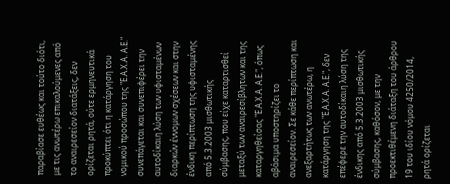παραβίασε ευθέως και τούτο διότι, με τις ανωτέρω επικαλούμενες από το αναιρεσείον διατάξεις, δεν ορίζεται ρητά, ούτε ερμηνευτικά προκύπτει ότι η κατάργηση του νομικού προσώπου της "Ε.Α.Χ.Α. Α.Ε." συνεπάγεται και συνεπιφέρει την αυτοδίκαιη λύση των υφισταμένων διαρκών έννομων σχέσεων και στην ένδικη περίπτωση της υφισταμένης από 5.3.2003 μισθωτικής σύμβασης, που είχε καταρτισθεί μεταξύ των αναιρεσίβλητων και της καταργηθείσας "Ε.Α.Χ.Α. Α.Ε.", όπως αβάσιμα υποστηρίζει το αναιρεσείον. Σε κάθε περίπτωση και ανεξαρτήτως των ανωτέρω, η κατάργηση της "Ε.Α.Χ.Α. Α.Ε.", δεν επέφερε την αυτοδίκαιη λύση της ένδικης από 5.3.2003 μισθωτικής σύμβασης, καθόσον, με την προεκτιθέμενη διάταξη του άρθρου 19 του ιδίου νόμου 4250/2014, ρητά ορίζεται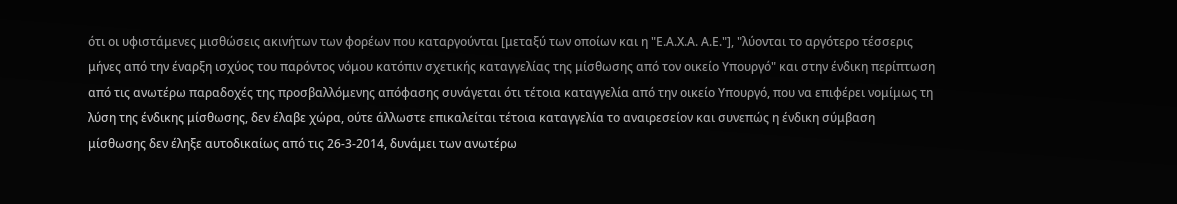ότι οι υφιστάμενες μισθώσεις ακινήτων των φορέων που καταργούνται [μεταξύ των οποίων και η "Ε.Α.Χ.Α. Α.Ε."], "λύονται το αργότερο τέσσερις μήνες από την έναρξη ισχύος του παρόντος νόμου κατόπιν σχετικής καταγγελίας της μίσθωσης από τον οικείο Υπουργό" και στην ένδικη περίπτωση από τις ανωτέρω παραδοχές της προσβαλλόμενης απόφασης συνάγεται ότι τέτοια καταγγελία από την οικείο Υπουργό, που να επιφέρει νομίμως τη λύση της ένδικης μίσθωσης, δεν έλαβε χώρα, ούτε άλλωστε επικαλείται τέτοια καταγγελία το αναιρεσείον και συνεπώς η ένδικη σύμβαση μίσθωσης δεν έληξε αυτοδικαίως από τις 26-3-2014, δυνάμει των ανωτέρω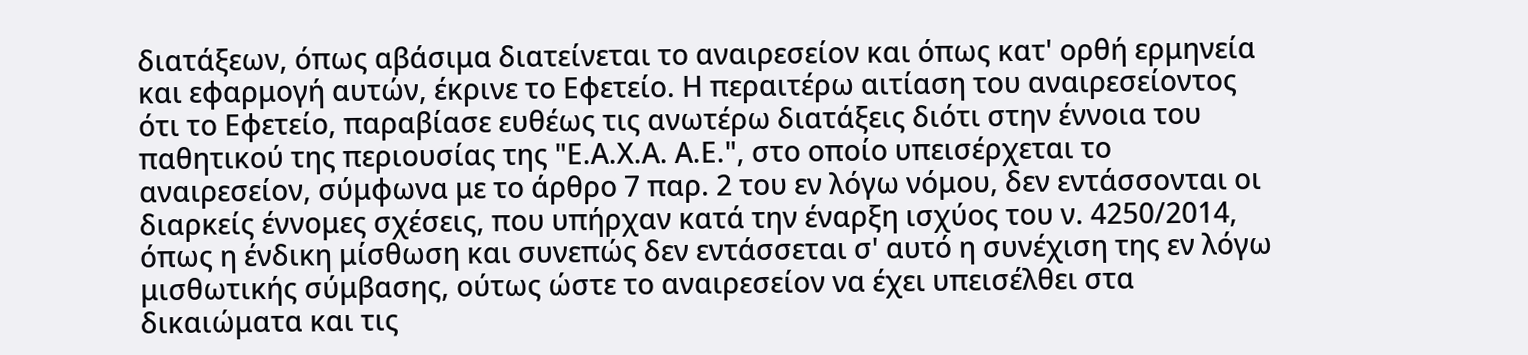διατάξεων, όπως αβάσιμα διατείνεται το αναιρεσείον και όπως κατ' ορθή ερμηνεία και εφαρμογή αυτών, έκρινε το Εφετείο. Η περαιτέρω αιτίαση του αναιρεσείοντος ότι το Εφετείο, παραβίασε ευθέως τις ανωτέρω διατάξεις διότι στην έννοια του παθητικού της περιουσίας της "Ε.Α.Χ.Α. Α.Ε.", στο οποίο υπεισέρχεται το αναιρεσείον, σύμφωνα με το άρθρο 7 παρ. 2 του εν λόγω νόμου, δεν εντάσσονται οι διαρκείς έννομες σχέσεις, που υπήρχαν κατά την έναρξη ισχύος του ν. 4250/2014, όπως η ένδικη μίσθωση και συνεπώς δεν εντάσσεται σ' αυτό η συνέχιση της εν λόγω μισθωτικής σύμβασης, ούτως ώστε το αναιρεσείον να έχει υπεισέλθει στα δικαιώματα και τις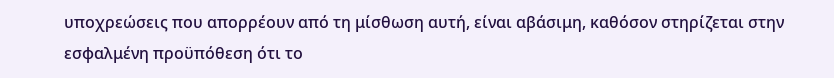υποχρεώσεις που απορρέουν από τη μίσθωση αυτή, είναι αβάσιμη, καθόσον στηρίζεται στην εσφαλμένη προϋπόθεση ότι το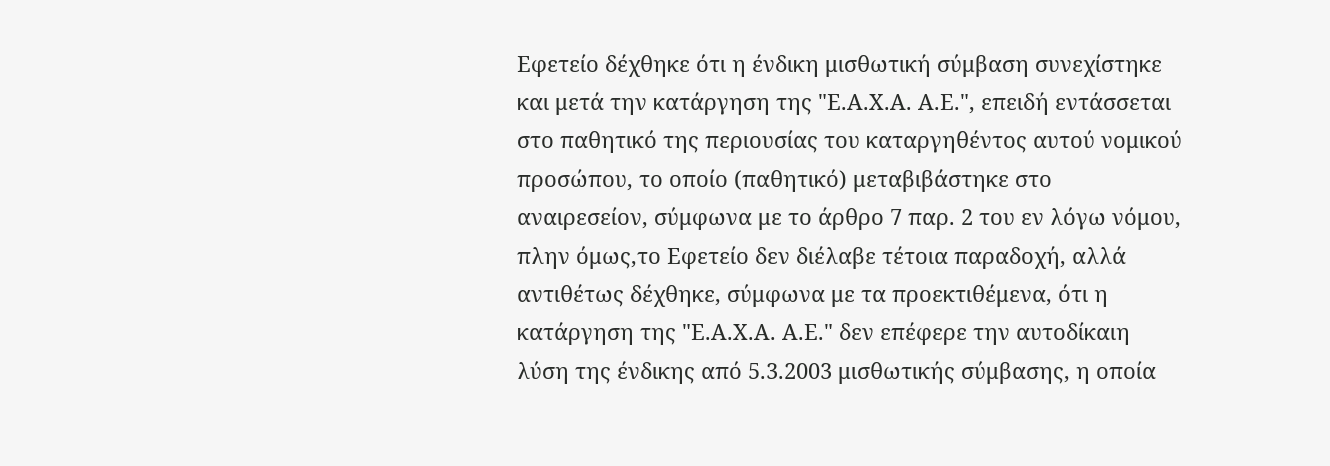Εφετείο δέχθηκε ότι η ένδικη μισθωτική σύμβαση συνεχίστηκε και μετά την κατάργηση της "Ε.Α.Χ.Α. Α.Ε.", επειδή εντάσσεται στο παθητικό της περιουσίας του καταργηθέντος αυτού νομικού προσώπου, το οποίο (παθητικό) μεταβιβάστηκε στο αναιρεσείον, σύμφωνα με το άρθρο 7 παρ. 2 του εν λόγω νόμου, πλην όμως,το Εφετείο δεν διέλαβε τέτοια παραδοχή, αλλά αντιθέτως δέχθηκε, σύμφωνα με τα προεκτιθέμενα, ότι η κατάργηση της "Ε.Α.Χ.Α. Α.Ε." δεν επέφερε την αυτοδίκαιη λύση της ένδικης από 5.3.2003 μισθωτικής σύμβασης, η οποία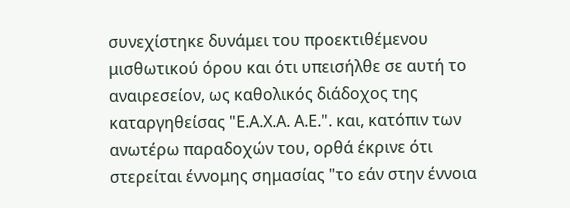συνεχίστηκε δυνάμει του προεκτιθέμενου μισθωτικού όρου και ότι υπεισήλθε σε αυτή το αναιρεσείον, ως καθολικός διάδοχος της καταργηθείσας "Ε.Α.Χ.Α. Α.Ε.". και, κατόπιν των ανωτέρω παραδοχών του, ορθά έκρινε ότι στερείται έννομης σημασίας "το εάν στην έννοια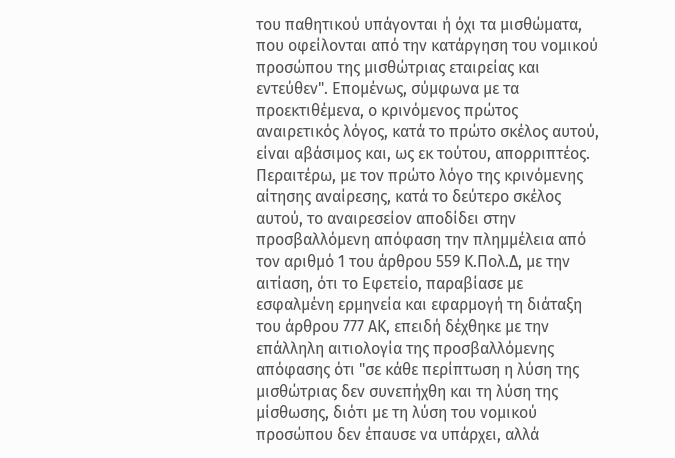του παθητικού υπάγονται ή όχι τα μισθώματα, που οφείλονται από την κατάργηση του νομικού προσώπου της μισθώτριας εταιρείας και εντεύθεν". Επομένως, σύμφωνα με τα προεκτιθέμενα, ο κρινόμενος πρώτος αναιρετικός λόγος, κατά το πρώτο σκέλος αυτού, είναι αβάσιμος και, ως εκ τούτου, απορριπτέος. Περαιτέρω, με τον πρώτο λόγο της κρινόμενης αίτησης αναίρεσης, κατά το δεύτερο σκέλος αυτού, το αναιρεσείον αποδίδει στην προσβαλλόμενη απόφαση την πλημμέλεια από τον αριθμό 1 του άρθρου 559 Κ.Πολ.Δ, με την αιτίαση, ότι το Εφετείο, παραβίασε με εσφαλμένη ερμηνεία και εφαρμογή τη διάταξη του άρθρου 777 ΑΚ, επειδή δέχθηκε με την επάλληλη αιτιολογία της προσβαλλόμενης απόφασης ότι "σε κάθε περίπτωση η λύση της μισθώτριας δεν συνεπήχθη και τη λύση της μίσθωσης, διότι με τη λύση του νομικού προσώπου δεν έπαυσε να υπάρχει, αλλά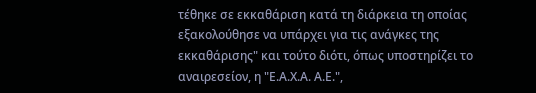τέθηκε σε εκκαθάριση κατά τη διάρκεια τη οποίας εξακολούθησε να υπάρχει για τις ανάγκες της εκκαθάρισης" και τούτο διότι, όπως υποστηρίζει το αναιρεσείον, η "Ε.Α.Χ.Α. Α.Ε.",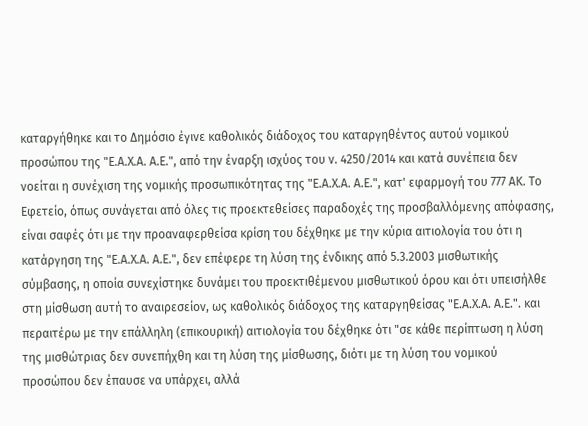καταργήθηκε και το Δημόσιο έγινε καθολικός διάδοχος του καταργηθέντος αυτού νομικού προσώπου της "Ε.Α.Χ.Α. Α.Ε.", από την έναρξη ισχύος του ν. 4250/2014 και κατά συνέπεια δεν νοείται η συνέχιση της νομικής προσωπικότητας της "Ε.Α.Χ.Α. Α.Ε.", κατ' εφαρμογή του 777 ΑΚ. Το Εφετείο, όπως συνάγεται από όλες τις προεκτεθείσες παραδοχές της προσβαλλόμενης απόφασης, είναι σαφές ότι με την προαναφερθείσα κρίση του δέχθηκε με την κύρια αιτιολογία του ότι η κατάργηση της "Ε.Α.Χ.Α. Α.Ε.", δεν επέφερε τη λύση της ένδικης από 5.3.2003 μισθωτικής σύμβασης, η οποία συνεχίστηκε δυνάμει του προεκτιθέμενου μισθωτικού όρου και ότι υπεισήλθε στη μίσθωση αυτή το αναιρεσείον, ως καθολικός διάδοχος της καταργηθείσας "Ε.Α.Χ.Α. Α.Ε.". και περαιτέρω με την επάλληλη (επικουρική) αιτιολογία του δέχθηκε ότι "σε κάθε περίπτωση η λύση της μισθώτριας δεν συνεπήχθη και τη λύση της μίσθωσης, διότι με τη λύση του νομικού προσώπου δεν έπαυσε να υπάρχει, αλλά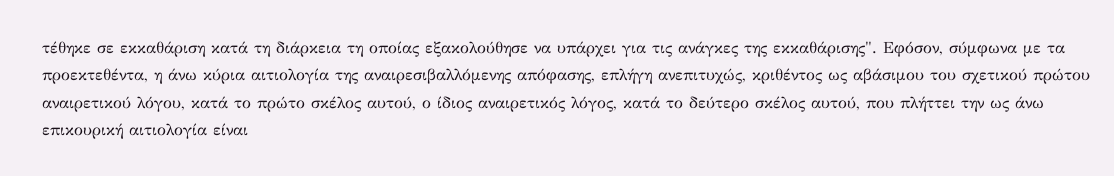τέθηκε σε εκκαθάριση κατά τη διάρκεια τη οποίας εξακολούθησε να υπάρχει για τις ανάγκες της εκκαθάρισης". Εφόσον, σύμφωνα με τα προεκτεθέντα, η άνω κύρια αιτιολογία της αναιρεσιβαλλόμενης απόφασης, επλήγη ανεπιτυχώς, κριθέντος ως αβάσιμου του σχετικού πρώτου αναιρετικού λόγου, κατά το πρώτο σκέλος αυτού, ο ίδιος αναιρετικός λόγος, κατά το δεύτερο σκέλος αυτού, που πλήττει την ως άνω επικουρική αιτιολογία είναι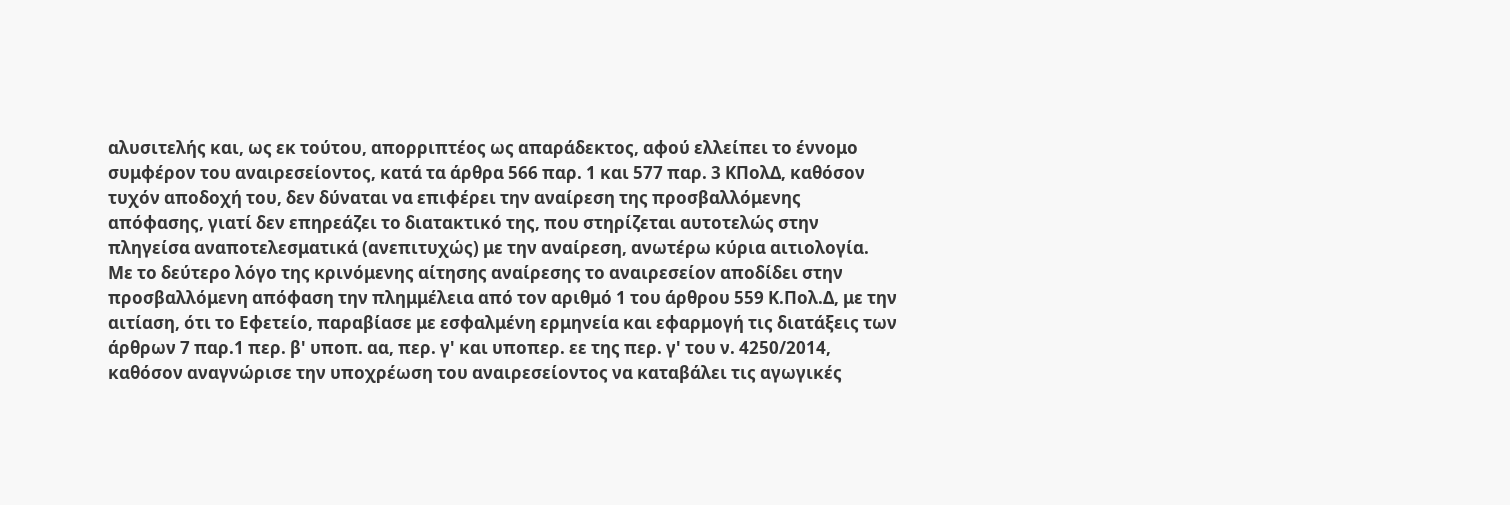αλυσιτελής και, ως εκ τούτου, απορριπτέος ως απαράδεκτος, αφού ελλείπει το έννομο συμφέρον του αναιρεσείοντος, κατά τα άρθρα 566 παρ. 1 και 577 παρ. 3 ΚΠολΔ, καθόσον τυχόν αποδοχή του, δεν δύναται να επιφέρει την αναίρεση της προσβαλλόμενης απόφασης, γιατί δεν επηρεάζει το διατακτικό της, που στηρίζεται αυτοτελώς στην πληγείσα αναποτελεσματικά (ανεπιτυχώς) με την αναίρεση, ανωτέρω κύρια αιτιολογία. Με το δεύτερο λόγο της κρινόμενης αίτησης αναίρεσης το αναιρεσείον αποδίδει στην προσβαλλόμενη απόφαση την πλημμέλεια από τον αριθμό 1 του άρθρου 559 Κ.Πολ.Δ, με την αιτίαση, ότι το Εφετείο, παραβίασε με εσφαλμένη ερμηνεία και εφαρμογή τις διατάξεις των άρθρων 7 παρ.1 περ. β' υποπ. αα, περ. γ' και υποπερ. εε της περ. γ' του ν. 4250/2014, καθόσον αναγνώρισε την υποχρέωση του αναιρεσείοντος να καταβάλει τις αγωγικές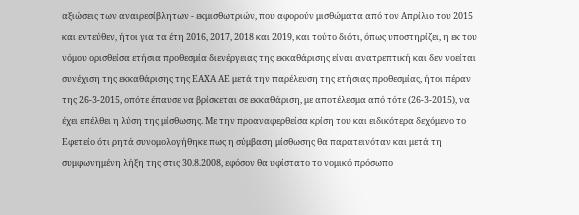αξιώσεις των αναιρεσίβλητων - εκμισθωτριών, που αφορούν μισθώματα από τον Απρίλιο του 2015 και εντεύθεν, ήτοι για τα έτη 2016, 2017, 2018 και 2019, και τούτο διότι, όπως υποστηρίζει, η εκ του νόμου ορισθείσα ετήσια προθεσμία διενέργειας της εκκαθάρισης είναι ανατρεπτική και δεν νοείται συνέχιση της εκκαθάρισης της ΕΑΧΑ ΑΕ μετά την παρέλευση της ετήσιας προθεσμίας, ήτοι πέραν της 26-3-2015, οπότε έπαυσε να βρίσκεται σε εκκαθάριση, με αποτέλεσμα από τότε (26-3-2015), να έχει επέλθει η λύση της μίσθωσης. Με την προαναφερθείσα κρίση του και ειδικότερα δεχόμενο το Εφετείο ότι ρητά συνομολογήθηκε πως η σύμβαση μίσθωσης θα παρατεινόταν και μετά τη συμφωνημένη λήξη της στις 30.8.2008, εφόσον θα υφίστατο το νομικό πρόσωπο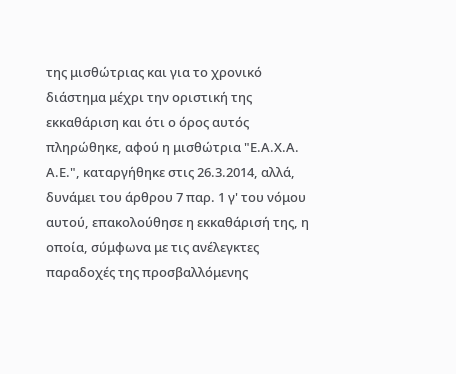της μισθώτριας και για το χρονικό διάστημα μέχρι την οριστική της εκκαθάριση και ότι ο όρος αυτός πληρώθηκε, αφού η μισθώτρια "Ε.Α.Χ.Α. Α.Ε.", καταργήθηκε στις 26.3.2014, αλλά, δυνάμει του άρθρου 7 παρ. 1 γ' του νόμου αυτού, επακολούθησε η εκκαθάρισή της, η οποία, σύμφωνα με τις ανέλεγκτες παραδοχές της προσβαλλόμενης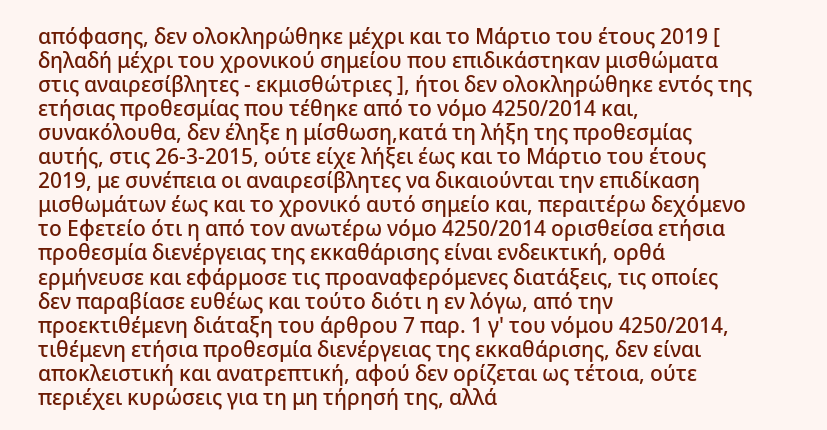απόφασης, δεν ολοκληρώθηκε μέχρι και το Μάρτιο του έτους 2019 [ δηλαδή μέχρι του χρονικού σημείου που επιδικάστηκαν μισθώματα στις αναιρεσίβλητες - εκμισθώτριες ], ήτοι δεν ολοκληρώθηκε εντός της ετήσιας προθεσμίας που τέθηκε από το νόμο 4250/2014 και, συνακόλουθα, δεν έληξε η μίσθωση,κατά τη λήξη της προθεσμίας αυτής, στις 26-3-2015, ούτε είχε λήξει έως και το Μάρτιο του έτους 2019, με συνέπεια οι αναιρεσίβλητες να δικαιούνται την επιδίκαση μισθωμάτων έως και το χρονικό αυτό σημείο και, περαιτέρω δεχόμενο το Εφετείο ότι η από τον ανωτέρω νόμο 4250/2014 ορισθείσα ετήσια προθεσμία διενέργειας της εκκαθάρισης είναι ενδεικτική, ορθά ερμήνευσε και εφάρμοσε τις προαναφερόμενες διατάξεις, τις οποίες δεν παραβίασε ευθέως και τούτο διότι η εν λόγω, από την προεκτιθέμενη διάταξη του άρθρου 7 παρ. 1 γ' του νόμου 4250/2014, τιθέμενη ετήσια προθεσμία διενέργειας της εκκαθάρισης, δεν είναι αποκλειστική και ανατρεπτική, αφού δεν ορίζεται ως τέτοια, ούτε περιέχει κυρώσεις για τη μη τήρησή της, αλλά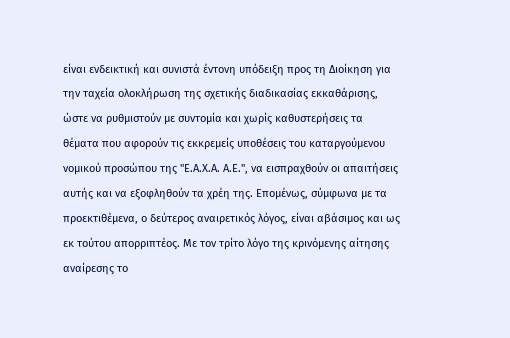είναι ενδεικτική και συνιστά έντονη υπόδειξη προς τη Διοίκηση για την ταχεία ολοκλήρωση της σχετικής διαδικασίας εκκαθάρισης, ώστε να ρυθμιστούν με συντομία και χωρίς καθυστερήσεις τα θέματα που αφορούν τις εκκρεμείς υποθέσεις του καταργούµενου νομικού προσώπου της "Ε.Α.Χ.Α. Α.Ε.", να εισπραχθούν οι απαιτήσεις αυτής και να εξοφληθούν τα χρέη της. Επομένως, σύμφωνα με τα προεκτιθέμενα, ο δεύτερος αναιρετικός λόγος, είναι αβάσιμος και ως εκ τούτου απορριπτέος. Με τον τρίτο λόγο της κρινόμενης αίτησης αναίρεσης το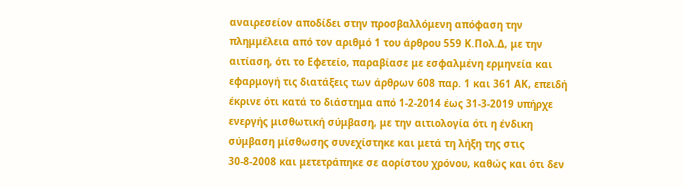αναιρεσείον αποδίδει στην προσβαλλόμενη απόφαση την πλημμέλεια από τον αριθμό 1 του άρθρου 559 Κ.Πολ.Δ, με την αιτίαση, ότι το Εφετείο, παραβίασε με εσφαλμένη ερμηνεία και εφαρμογή τις διατάξεις των άρθρων 608 παρ. 1 και 361 ΑΚ, επειδή έκρινε ότι κατά το διάστημα από 1-2-2014 έως 31-3-2019 υπήρχε ενεργής μισθωτική σύμβαση, με την αιτιολογία ότι η ένδικη σύμβαση μίσθωσης συνεχίστηκε και μετά τη λήξη της στις 30-8-2008 και μετετράπηκε σε αορίστου χρόνου, καθώς και ότι δεν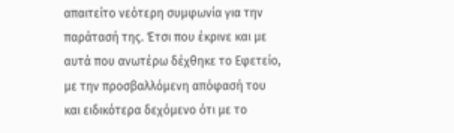απαιτείτο νεότερη συμφωνία για την παράτασή της. Έτσι που έκρινε και με αυτά που ανωτέρω δέχθηκε το Εφετείο, με την προσβαλλόμενη απόφασή του και ειδικότερα δεχόμενο ότι με το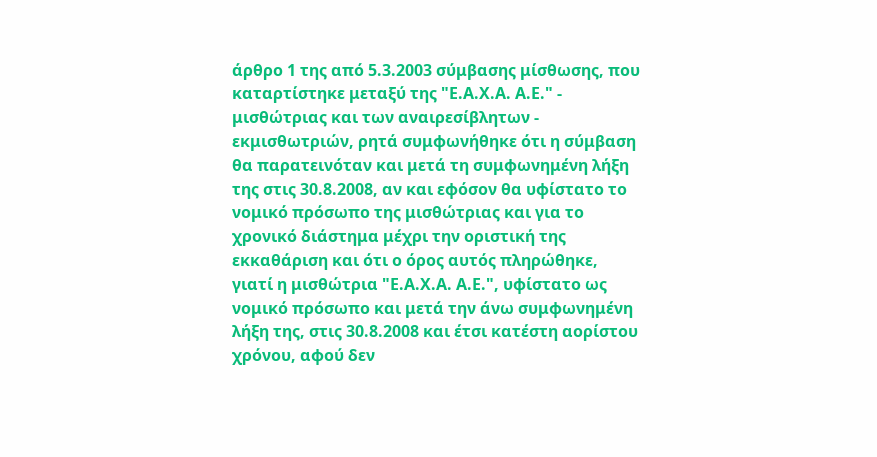άρθρο 1 της από 5.3.2003 σύμβασης μίσθωσης, που καταρτίστηκε μεταξύ της "Ε.Α.Χ.Α. Α.Ε." - μισθώτριας και των αναιρεσίβλητων - εκμισθωτριών, ρητά συμφωνήθηκε ότι η σύμβαση θα παρατεινόταν και μετά τη συμφωνημένη λήξη της στις 30.8.2008, αν και εφόσον θα υφίστατο το νομικό πρόσωπο της μισθώτριας και για το χρονικό διάστημα μέχρι την οριστική της εκκαθάριση και ότι ο όρος αυτός πληρώθηκε, γιατί η μισθώτρια "Ε.Α.Χ.Α. Α.Ε.", υφίστατο ως νομικό πρόσωπο και μετά την άνω συμφωνημένη λήξη της, στις 30.8.2008 και έτσι κατέστη αορίστου χρόνου, αφού δεν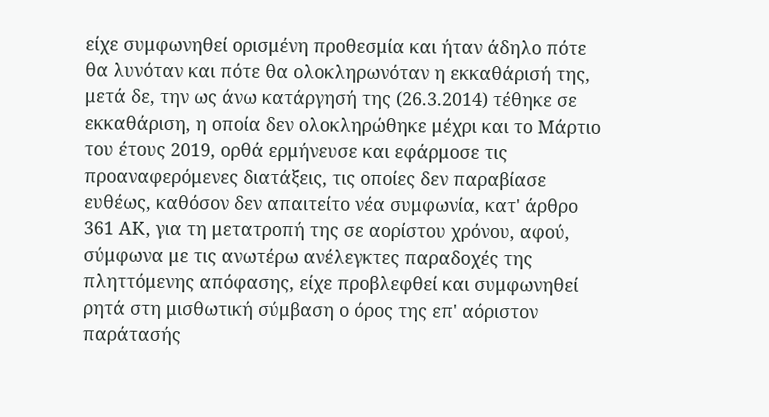είχε συμφωνηθεί ορισμένη προθεσμία και ήταν άδηλο πότε θα λυνόταν και πότε θα ολοκληρωνόταν η εκκαθάρισή της, μετά δε, την ως άνω κατάργησή της (26.3.2014) τέθηκε σε εκκαθάριση, η οποία δεν ολοκληρώθηκε μέχρι και το Μάρτιο του έτους 2019, ορθά ερμήνευσε και εφάρμοσε τις προαναφερόμενες διατάξεις, τις οποίες δεν παραβίασε ευθέως, καθόσον δεν απαιτείτο νέα συμφωνία, κατ' άρθρο 361 ΑΚ, για τη μετατροπή της σε αορίστου χρόνου, αφού, σύμφωνα με τις ανωτέρω ανέλεγκτες παραδοχές της πληττόμενης απόφασης, είχε προβλεφθεί και συμφωνηθεί ρητά στη μισθωτική σύμβαση ο όρος της επ' αόριστον παράτασής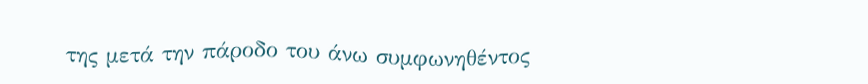της μετά την πάροδο του άνω συμφωνηθέντος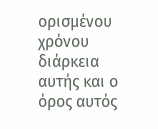ορισμένου χρόνου διάρκεια αυτής και ο όρος αυτός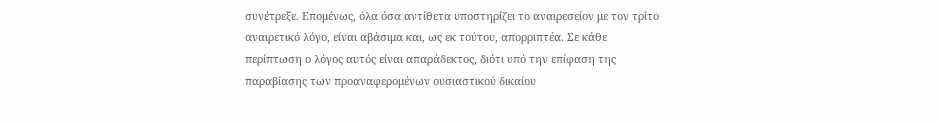συνέτρεξε. Επομένως, όλα όσα αντίθετα υποστηρίζει το αναιρεσείον με τον τρίτο αναιρετικό λόγο, είναι αβάσιμα και, ως εκ τούτου, απορριπτέα. Σε κάθε περίπτωση ο λόγος αυτός είναι απαράδεκτος, διότι υπό την επίφαση της παραβίασης των προαναφερομένων ουσιαστικού δικαίου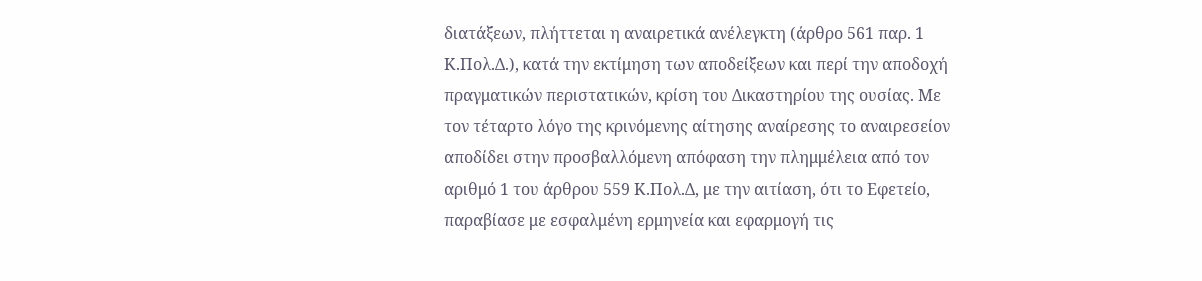διατάξεων, πλήττεται η αναιρετικά ανέλεγκτη (άρθρο 561 παρ. 1 Κ.Πολ.Δ.), κατά την εκτίμηση των αποδείξεων και περί την αποδοχή πραγματικών περιστατικών, κρίση του Δικαστηρίου της ουσίας. Με τον τέταρτο λόγο της κρινόμενης αίτησης αναίρεσης το αναιρεσείον αποδίδει στην προσβαλλόμενη απόφαση την πλημμέλεια από τον αριθμό 1 του άρθρου 559 Κ.Πολ.Δ, με την αιτίαση, ότι το Εφετείο, παραβίασε με εσφαλμένη ερμηνεία και εφαρμογή τις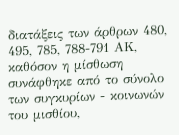διατάξεις των άρθρων 480, 495, 785, 788-791 ΑΚ, καθόσον η μίσθωση συνάφθηκε από το σύνολο των συγκυρίων - κοινωνών του μισθίου,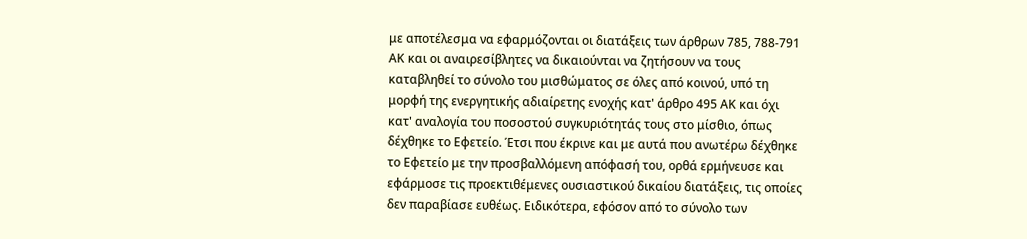με αποτέλεσμα να εφαρμόζονται οι διατάξεις των άρθρων 785, 788-791 ΑΚ και οι αναιρεσίβλητες να δικαιούνται να ζητήσουν να τους καταβληθεί το σύνολο του μισθώματος σε όλες από κοινού, υπό τη μορφή της ενεργητικής αδιαίρετης ενοχής κατ' άρθρο 495 ΑΚ και όχι κατ' αναλογία του ποσοστού συγκυριότητάς τους στο μίσθιο, όπως δέχθηκε το Εφετείο. Έτσι που έκρινε και με αυτά που ανωτέρω δέχθηκε το Εφετείο με την προσβαλλόμενη απόφασή του, ορθά ερμήνευσε και εφάρμοσε τις προεκτιθέμενες ουσιαστικού δικαίου διατάξεις, τις οποίες δεν παραβίασε ευθέως. Ειδικότερα, εφόσον από το σύνολο των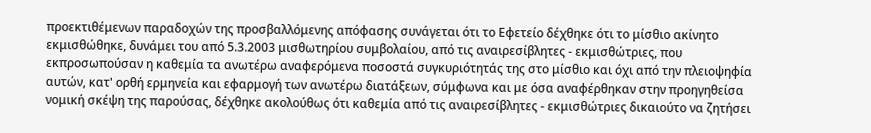προεκτιθέμενων παραδοχών της προσβαλλόμενης απόφασης συνάγεται ότι το Εφετείο δέχθηκε ότι το μίσθιο ακίνητο εκμισθώθηκε, δυνάμει του από 5.3.2003 μισθωτηρίου συμβολαίου, από τις αναιρεσίβλητες - εκμισθώτριες, που εκπροσωπούσαν η καθεμία τα ανωτέρω αναφερόμενα ποσοστά συγκυριότητάς της στο μίσθιο και όχι από την πλειοψηφία αυτών, κατ' ορθή ερμηνεία και εφαρμογή των ανωτέρω διατάξεων, σύμφωνα και με όσα αναφέρθηκαν στην προηγηθείσα νομική σκέψη της παρούσας, δέχθηκε ακολούθως ότι καθεμία από τις αναιρεσίβλητες - εκμισθώτριες δικαιούτο να ζητήσει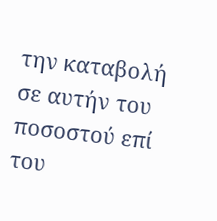την καταβολή σε αυτήν του ποσοστού επί του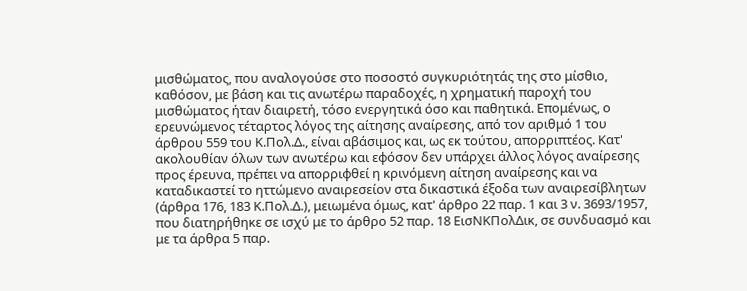μισθώματος, που αναλογούσε στο ποσοστό συγκυριότητάς της στο μίσθιο, καθόσον, με βάση και τις ανωτέρω παραδοχές, η χρηματική παροχή του μισθώματος ήταν διαιρετή, τόσο ενεργητικά όσο και παθητικά. Επομένως, ο ερευνώμενος τέταρτος λόγος της αίτησης αναίρεσης, από τον αριθμό 1 του άρθρου 559 του Κ.Πολ.Δ., είναι αβάσιμος και, ως εκ τούτου, απορριπτέος. Κατ' ακολουθίαν όλων των ανωτέρω και εφόσον δεν υπάρχει άλλος λόγος αναίρεσης προς έρευνα, πρέπει να απορριφθεί η κρινόμενη αίτηση αναίρεσης και να καταδικαστεί το ηττώμενο αναιρεσείον στα δικαστικά έξοδα των αναιρεσίβλητων (άρθρα 176, 183 Κ.Πολ.Δ.), μειωμένα όμως, κατ' άρθρο 22 παρ. 1 και 3 ν. 3693/1957, που διατηρήθηκε σε ισχύ με το άρθρο 52 παρ. 18 ΕισΝΚΠολΔικ, σε συνδυασμό και με τα άρθρα 5 παρ.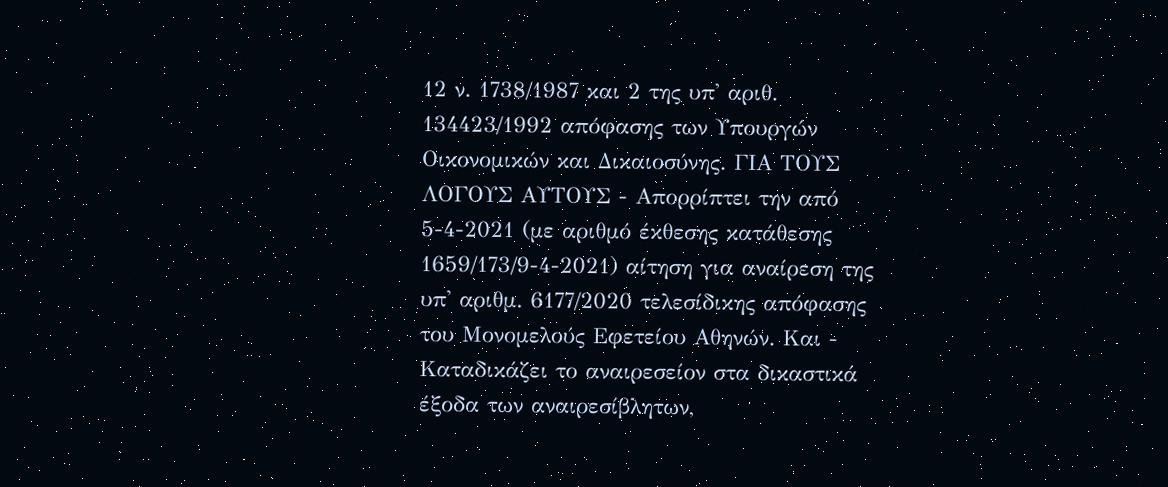12 ν. 1738/1987 και 2 της υπ' αριθ. 134423/1992 απόφασης των Υπουργών Οικονομικών και Δικαιοσύνης. ΓΙΑ ΤΟΥΣ ΛΟΓΟΥΣ ΑΥΤΟΥΣ - Απορρίπτει την από 5-4-2021 (με αριθμό έκθεσης κατάθεσης 1659/173/9-4-2021) αίτηση για αναίρεση της υπ' αριθμ. 6177/2020 τελεσίδικης απόφασης του Μονομελούς Εφετείου Αθηνών. Και - Καταδικάζει το αναιρεσείον στα δικαστικά έξοδα των αναιρεσίβλητων,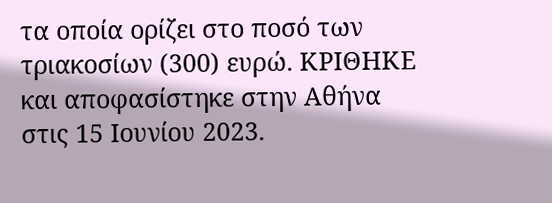τα οποία ορίζει στο ποσό των τριακοσίων (300) ευρώ. ΚΡΙΘΗΚΕ και αποφασίστηκε στην Αθήνα στις 15 Ιουνίου 2023.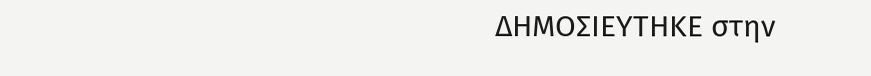ΔΗΜΟΣΙΕΥΤΗΚΕ στην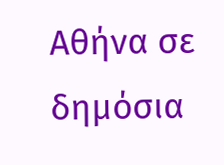Αθήνα σε δημόσια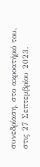συνεδρίαση, στο ακροατήριό του, στις 27 Σεπτεμβρίου 2023.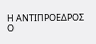Η ΑΝΤΙΠΡΟΕΔΡΟΣ Ο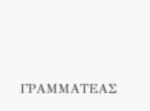ΓΡΑΜΜΑΤΕΑΣ